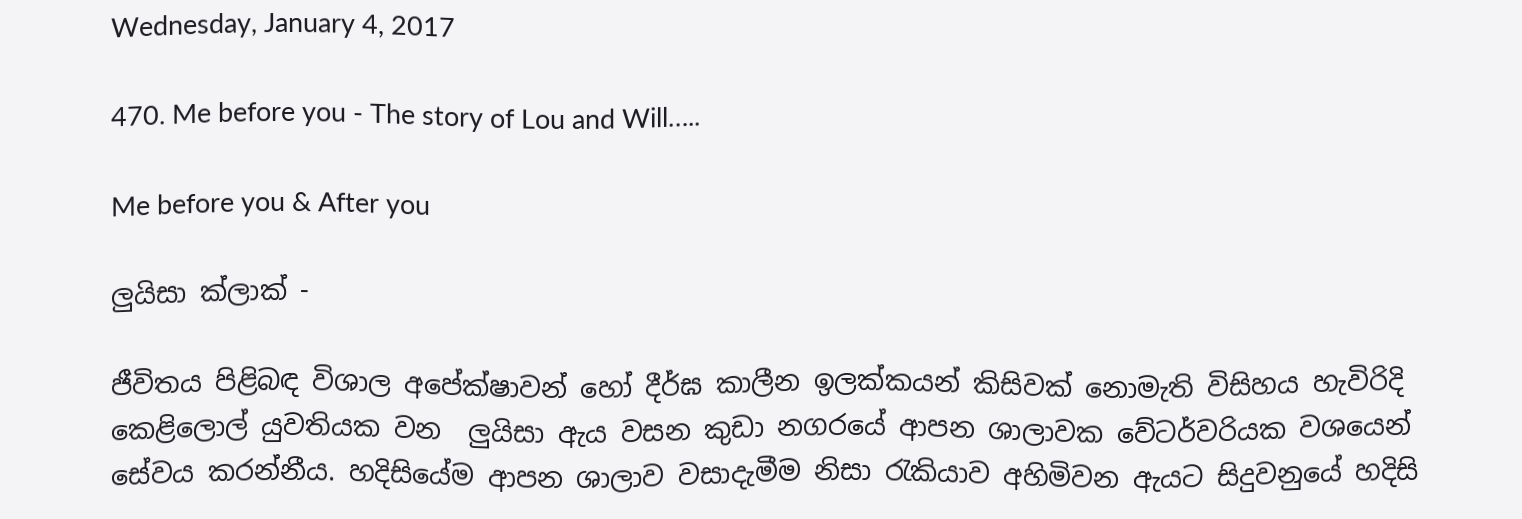Wednesday, January 4, 2017

470. Me before you - The story of Lou and Will…..

Me before you & After you

ලුයිසා ක්ලාක් -

ජීවිතය පිළිබඳ විශාල අපේක්ෂාවන් හෝ දීර්ඝ කාලීන ඉලක්කයන් කිසිවක් නොමැති විසිහය හැවිරිදි කෙළිලොල් යුවතියක වන  ලුයිසා ඇය වසන කුඩා නගරයේ ආපන ශාලාවක වේටර්වරියක වශයෙන් සේවය කරන්නීය. හදිසියේම ආපන ශාලාව වසාදැමීම නිසා රැකියාව අහිමිවන ඇයට සිදුවනුයේ හදිසි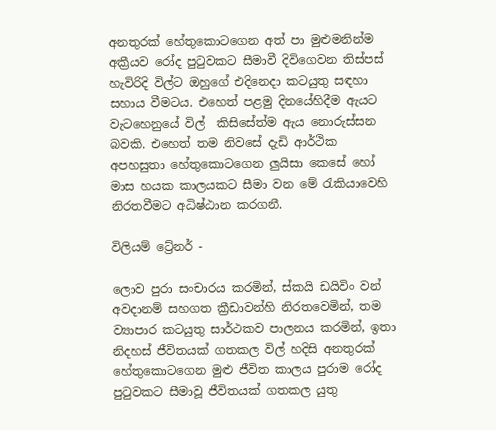අනතුරක් හේතුකොටගෙන අත් පා මුළුමනින්ම අක්‍රීයව රෝද පුටුවකට සීමාවී දිවිගෙවන තිස්පස් හැවිරිදි විල්ට ඔහුගේ එදිනෙදා කටයුතු සඳහා සහාය වීමටය. එහෙත් පළමු දිනයේහිදීම ඇයට වැටහෙනුයේ විල්  කිසිසේත්ම ඇය නොරුස්සන බවකි. එහෙත් තම නිවසේ දැඩි ආර්ථික අපහසුතා හේතුකොටගෙන ලුයිසා කෙසේ හෝ මාස හයක කාලයකට සීමා වන මේ රැකියාවෙහි නිරතවීමට අධිෂ්ඨාන කරගනී.

විලියම් ට්‍රේනර් -

ලොව පුරා සංචාරය කරමින්, ස්කයි ඩයිවිං වන් අවදානම් සහගත ක්‍රීඩාවන්හි නිරතවෙමින්, තම ව්‍යාපාර කටයුතු සාර්ථකව පාලනය කරමින්, ඉතා නිදහස් ජීවිතයක් ගතකල විල් හදිසි අනතුරක් හේතුකොටගෙන මුළු ජීවිත කාලය පුරාම රෝද පුටුවකට සීමාවූ ජීවිතයක් ගතකල යුතු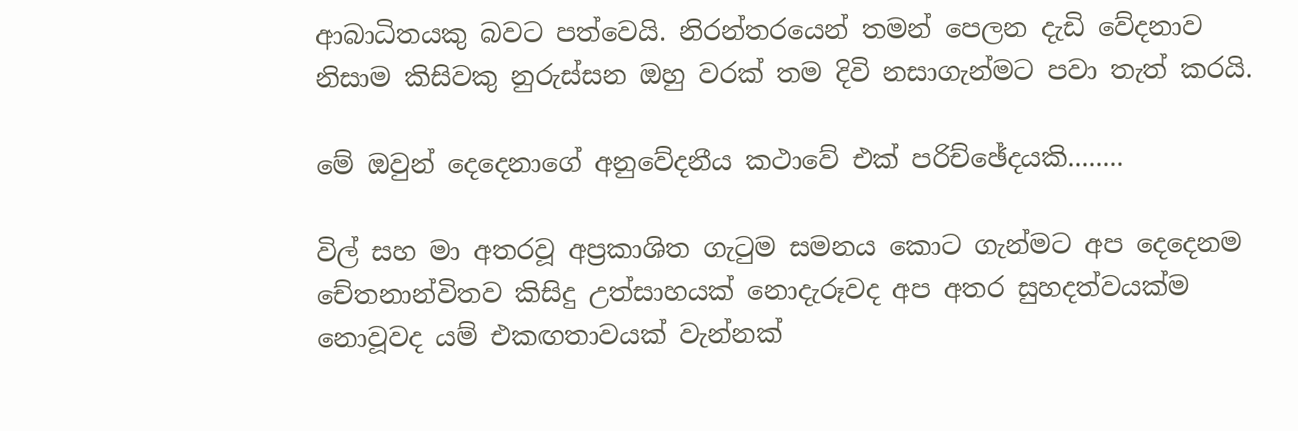ආබාධිතයකු බවට පත්වෙයි. නිරන්තරයෙන් තමන් පෙලන දැඩි වේදනාව නිසාම කිසිවකු නුරුස්සන ඔහු වරක් තම දිවි නසාගැන්මට පවා තැත් කරයි.

මේ ඔවුන් දෙදෙනාගේ අනුවේදනීය කථාවේ එක් පරිච්ඡේදයකි........

විල් සහ මා අතරවූ අප්‍රකාශිත ගැටුම සමනය කොට ගැන්මට අප දෙදෙනම චේතනාන්විතව කිසිදු උත්සාහයක් නොදැරූවද අප අතර සුහදත්වයක්ම නොවූවද යම් එකඟතාවයක් වැන්නක්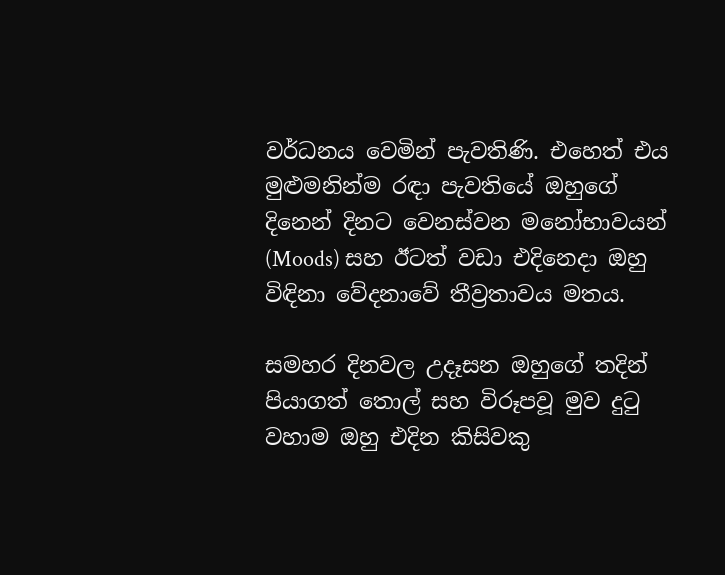වර්ධනය වෙමින් පැවතිණි. එහෙත් එය මුළුමනින්ම රඳා පැවතියේ ඔහුගේ දිනෙන් දිනට වෙනස්වන මනෝභාවයන් (Moods) සහ ඊටත් වඩා එදිනෙදා ඔහු විඳිනා වේදනාවේ තීව්‍රතාවය මතය.

සමහර දිනවල උදෑසන ඔහුගේ තදින් පියාගත් තොල් සහ විරූපවූ මුව දුටු වහාම ඔහු එදින කිසිවකු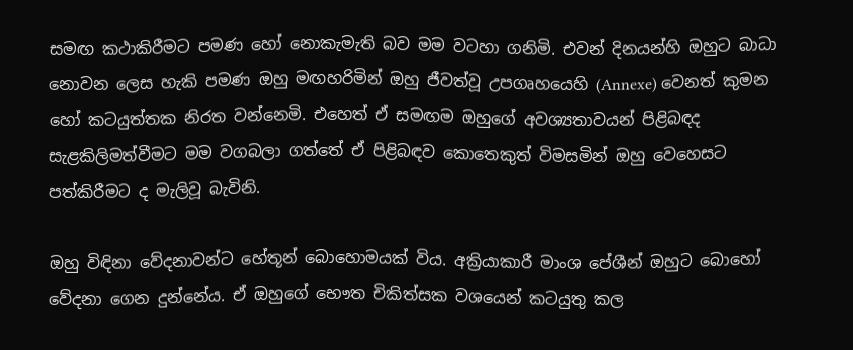සමඟ කථාකිරීමට පමණ හෝ නොකැමැති බව මම වටහා ගනිමි. එවන් දිනයන්හි ඔහුට බාධා නොවන ලෙස හැකි පමණ ඔහු මඟහරිමින් ඔහු ජීවත්වූ උපගෘහයෙහි (Annexe) වෙනත් කුමන හෝ කටයුත්තක නිරත වන්නෙමි. එහෙත් ඒ සමඟම ඔහුගේ අවශ්‍යතාවයන් පිළිබඳද සැළකිලිමත්වීමට මම වගබලා ගත්තේ ඒ පිළිබඳව කොතෙකුත් විමසමින් ඔහු වෙහෙසට පත්කිරීමට ද මැලිවූ බැවිනි.

ඔහු විඳිනා වේදනාවන්ට හේතූන් බොහොමයක් විය. අක්‍රියාකාරී මාංශ පේශීන් ඔහුට බොහෝ වේදනා ගෙන දුන්නේය. ඒ ඔහුගේ භෞත චිකිත්සක වශයෙන් කටයුතු කල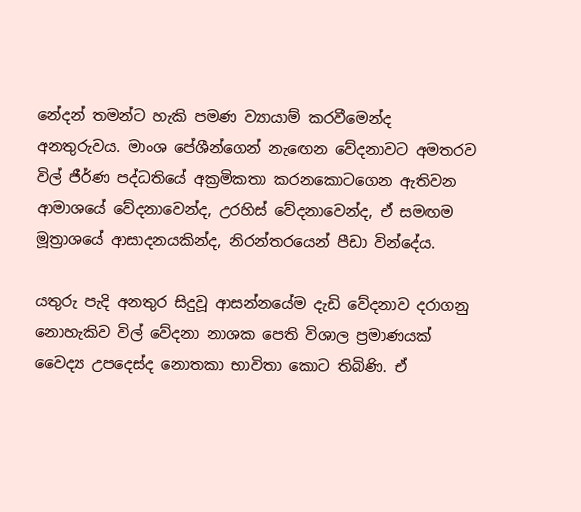නේදන් තමන්ට හැකි පමණ ව්‍යායාම් කරවීමෙන්ද අනතුරුවය. මාංශ පේශීන්ගෙන් නැඟෙන වේදනාවට අමතරව විල් ජීර්ණ පද්ධතියේ අක්‍රමිකතා කරනකොටගෙන ඇතිවන ආමාශයේ වේදනාවෙන්ද, උරහිස් වේදනාවෙන්ද, ඒ සමඟම මූත්‍රාශයේ ආසාදනයකින්ද, නිරන්තරයෙන් පීඩා වින්දේය.

යතුරු පැදි අනතුර සිදුවූ ආසන්නයේම දැඩි වේදනාව දරාගනු නොහැකිව විල් වේදනා නාශක පෙති විශාල ප්‍රමාණයක් වෛද්‍ය උපදෙස්ද නොතකා භාවිතා කොට තිබිණි. ඒ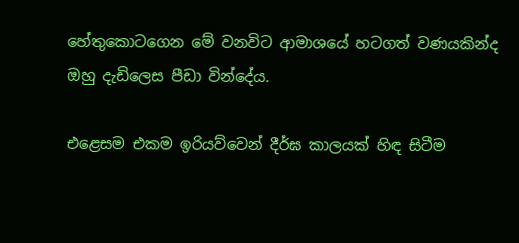හේතුකොටගෙන මේ වනවිට ආමාශයේ හටගත් වණයකින්ද ඔහු දැඩිලෙස පීඩා වින්දේය.

එළෙසම එකම ඉරියව්වෙන් දීර්ඝ කාලයක් හිඳ සිටීම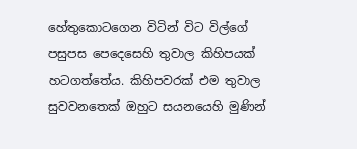හේතුකොටගෙන විටින් විට විල්ගේ පසුපස පෙදෙසෙහි තුවාල කිහිපයක් හටගත්තේය. කිහිපවරක් එම තුවාල සුවවනතෙක් ඔහුට සයනයෙහි මුණින්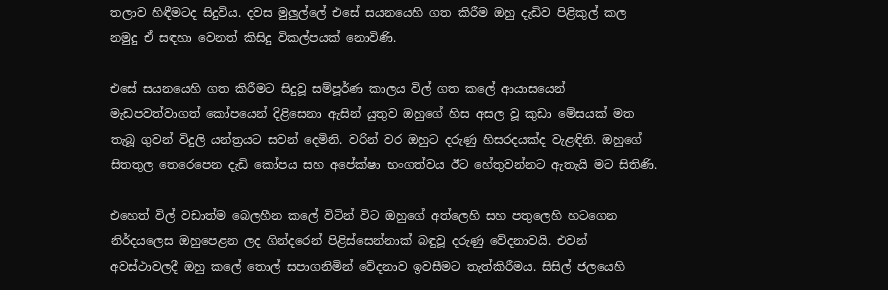තලාව හිඳීමටද සිදුවිය. දවස මුලුල්ලේ එසේ සයනයෙහි ගත කිරීම ඔහු දැඩිව පිළිකුල් කල නමුදු ඒ සඳහා වෙනත් කිසිදු විකල්පයක් නොවිණි.

එසේ සයනයෙහි ගත කිරීමට සිදුවූ සම්පූර්ණ කාලය විල් ගත කලේ ආයාසයෙන් මැඩපවත්වාගත් කෝපයෙන් දිළිසෙනා ඇසින් යුතුව ඔහුගේ හිස අසල වූ කුඩා මේසයක් මත තැබූ ගුවන් විදුලි යන්ත්‍රයට සවන් දෙමිනි. වරින් වර ඔහුට දරුණු හිසරදයක්ද වැළඳිනි. ඔහුගේ සිතතුල තෙරෙපෙන දැඩි කෝපය සහ අපේක්ෂා භංගත්වය ඊට හේතුවන්නට ඇතැයි මට සිතිණි.

එහෙත් විල් වඩාත්ම බෙලහීන කලේ විටින් විට ඔහුගේ අත්ලෙහි සහ පතුලෙහි හටගෙන නිර්දයලෙස ඔහුපෙළන ලද ගින්දරෙන් පිළිස්සෙන්නාක් බඳුවූ දරුණු වේදනාවයි. එවන් අවස්ථාවලදී ඔහු කලේ තොල් සපාගනිමින් වේදනාව ඉවසීමට තැත්කිරීමය. සිසිල් ජලයෙහි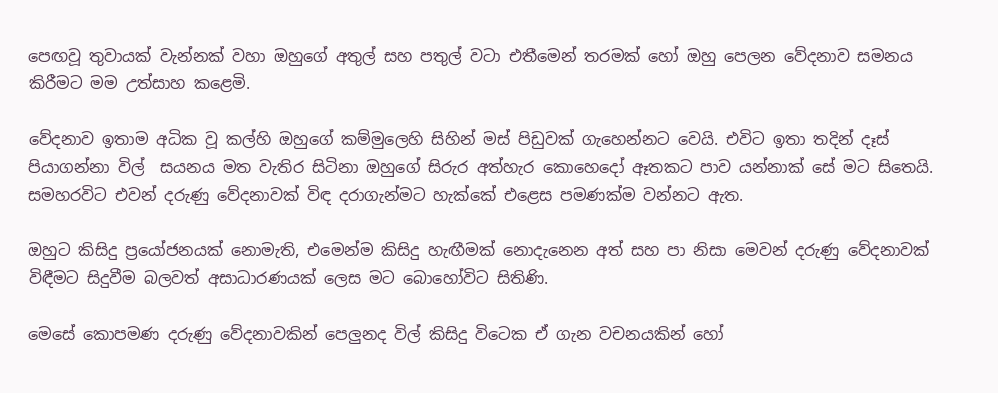පෙඟවූ තුවායක් වැන්නක් වහා ඔහුගේ අතුල් සහ පතුල් වටා එතීමෙන් තරමක් හෝ ඔහු පෙලන වේදනාව සමනය කිරීමට මම උත්සාහ කළෙමි.

වේදනාව ඉතාම අධික වූ කල්හි ඔහුගේ කම්මුලෙහි සිහින් මස් පිඩුවක් ගැහෙන්නට වෙයි. එවිට ඉතා තදින් දෑස් පියාගන්නා විල්  සයනය මත වැතිර සිටිනා ඔහුගේ සිරුර අත්හැර කොහෙදෝ ඈතකට පාව යන්නාක් සේ මට සිතෙයි. සමහරවිට එවන් දරුණු වේදනාවක් විඳ දරාගැන්මට හැක්කේ එළෙස පමණක්ම වන්නට ඇත.

ඔහුට කිසිදු ප්‍රයෝජනයක් නොමැති, එමෙන්ම කිසිදු හැඟීමක් නොදැනෙන අත් සහ පා නිසා මෙවන් දරුණු වේදනාවක් විඳීමට සිදුවීම බලවත් අසාධාරණයක් ලෙස මට බොහෝවිට සිතිණි.

මෙසේ කොපමණ දරුණු වේදනාවකින් පෙලුනද විල් කිසිදු විටෙක ඒ ගැන වචනයකින් හෝ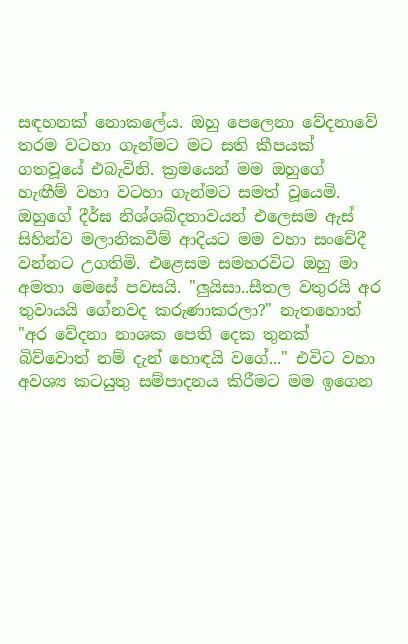සඳහනක් නොකලේය. ඔහු පෙලෙනා වේදනාවේ තරම වටහා ගැන්මට මට සති කීපයක් ගතවූයේ එබැවිනි. ක්‍රමයෙන් මම ඔහුගේ හැඟීම් වහා වටහා ගැන්මට සමත් වූයෙමි. ඔහුගේ දීර්ඝ නිශ්ශබ්දතාවයන් එලෙසම ඇස් සිහින්ව මලානිකවීම් ආදියට මම වහා සංවේදී වන්නට උගතිමි. එළෙසම සමහරවිට ඔහු මා අමතා මෙසේ පවසයි. "ලුයිසා..සීතල වතුරයි අර තුවායයි ගේනවද කරුණාකරලා?" නැතහොත් "අර වේදනා නාශක පෙති දෙක තුනක් බිව්වොත් නම් දැන් හොඳයි වගේ..." එවිට වහා අවශ්‍ය කටයුතු සම්පාදනය කිරීමට මම ඉගෙන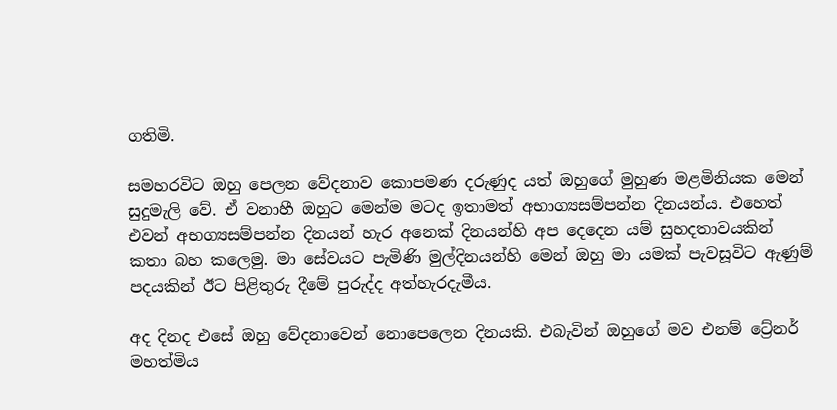ගතිමි.

සමහරවිට ඔහු පෙලන වේදනාව කොපමණ දරුණුද යත් ඔහුගේ මුහුණ මළමිනියක මෙන් සුදුමැලි වේ. ඒ වනාහී ඔහුට මෙන්ම මටද ඉතාමත් අභාග්‍යසම්පන්න දිනයන්ය. එහෙත් එවන් අභග්‍යසම්පන්න දිනයන් හැර අනෙක් දිනයන්හි අප දෙදෙන යම් සුහදතාවයකින් කතා බහ කලෙමු. මා සේවයට පැමිණි මුල්දිනයන්හි මෙන් ඔහු මා යමක් පැවසූවිට ඇණුම් පදයකින් ඊට පිළිතුරු දීමේ පුරුද්ද අත්හැරදැමීය.

අද දිනද එසේ ඔහු වේදනාවෙන් නොපෙලෙන දිනයකි. එබැවින් ඔහුගේ මව එනම් ට්‍රේනර් මහත්මිය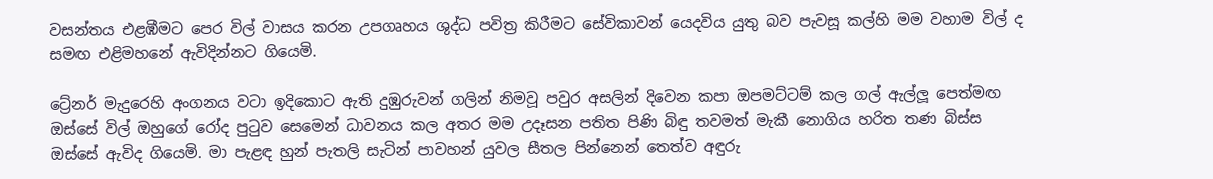වසන්තය එළඹීමට පෙර විල් වාසය කරන උපගෘහය ශුද්ධ පවිත්‍ර කිරීමට සේවිකාවන් යෙදවිය යුතු බව පැවසූ කල්හි මම වහාම විල් ද සමඟ එළිමහනේ ඇවිදින්නට ගියෙමි.

ට්‍රේනර් මැදුරෙහි අංගනය වටා ඉදිකොට ඇති දුඹුරුවන් ගලින් නිමවූ පවුර අසලින් දිවෙන කපා ඔපමට්ටම් කල ගල් ඇල්ලූ පෙත්මඟ ඔස්සේ විල් ඔහුගේ රෝද පුටුව සෙමෙන් ධාවනය කල අතර මම උදෑසන පතිත පිණි බිඳු තවමත් මැකී නොගිය හරිත තණ බිස්ස ඔස්සේ ඇවිද ගියෙමි. මා පැළඳ හුන් පැතලි සැටින් පාවහන් යුවල සීතල පින්නෙන් තෙත්ව අඳුරු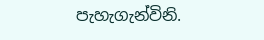පැහැගැන්විනි.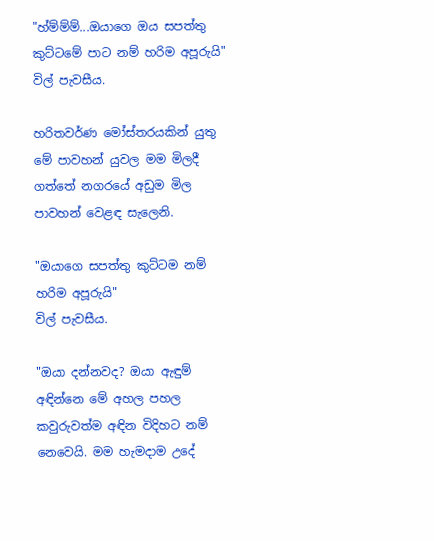"හ්ම්ම්ම්...ඔයාගෙ ඔය සපත්තු කුට්ටමේ පාට නම් හරිම අපූරුයි" විල් පැවසීය.

හරිතවර්ණ මෝස්තරයකින් යුතු මේ පාවහන් යුවල මම මිලදී ගත්තේ නගරයේ අඩුම මිල පාවහන් වෙළඳ සැලෙනි.

"ඔයාගෙ සපත්තු කුට්ටම නම් හරිම අපූරුයි"
විල් පැවසීය.

"ඔයා දන්නවද? ඔයා ඇඳුම් අඳින්නෙ මේ අහල පහල කවුරුවත්ම අඳින විදිහට නම් නෙවෙයි. මම හැමදාම උදේ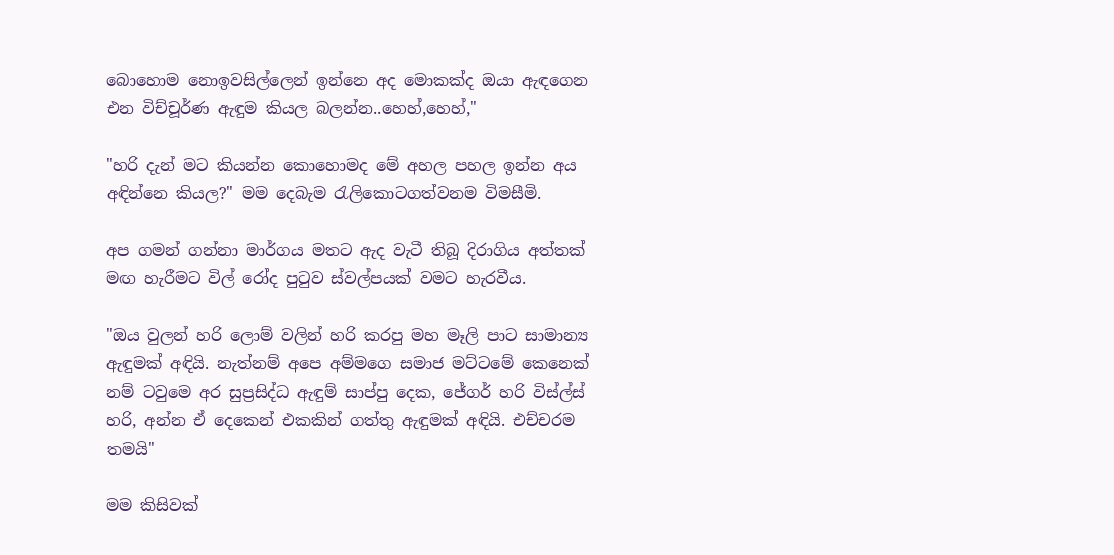බොහොම නොඉවසිල්ලෙන් ඉන්නෙ අද මොකක්ද ඔයා ඇඳගෙන එන විච්චූර්ණ ඇඳුම කියල බලන්න..හෙහ්,හෙහ්,"

"හරි දැන් මට කියන්න කොහොමද මේ අහල පහල ඉන්න අය අඳින්නෙ කියල?" මම දෙබැම රැලිකොටගත්වනම විමසීමි.

අප ගමන් ගන්නා මාර්ගය මතට ඇද වැටී තිබූ දිරාගිය අත්තක් මඟ හැරීමට විල් රෝද පුටුව ස්වල්පයක් වමට හැරවීය.

"ඔය වුලන් හරි ලොම් වලින් හරි කරපු මහ මෑලි පාට සාමාන්‍ය ඇඳුමක් අඳියි. නැත්නම් අපෙ අම්මගෙ සමාජ මට්ටමේ කෙනෙක් නම් ටවුමෙ අර සුප්‍රසිද්ධ ඇඳුම් සාප්පු දෙක, ජේගර් හරි විස්ල්ස් හරි, අන්න ඒ දෙකෙන් එකකින් ගත්තු ඇඳුමක් අඳියි. එච්චරම තමයි"

මම කිසිවක්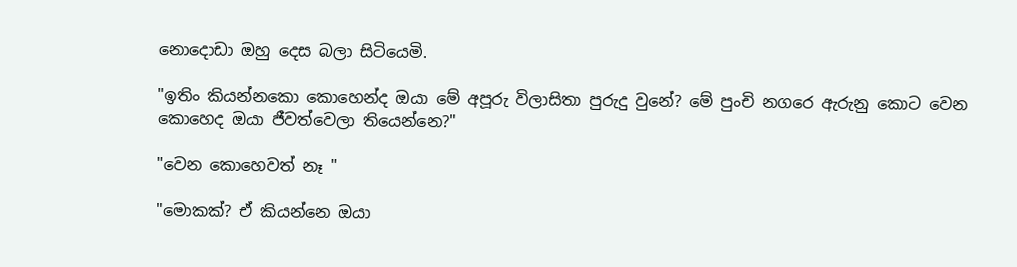නොදොඩා ඔහු දෙස බලා සිටියෙමි.

"ඉතිං කියන්නකො කොහෙන්ද ඔයා මේ අපූරු විලාසිතා පුරුදු වුනේ? මේ පුංචි නගරෙ ඇරුනු කොට වෙන කොහෙද ඔයා ජීවත්වෙලා තියෙන්නෙ?"

"වෙන කොහෙවත් නෑ "

"මොකක්? ඒ කියන්නෙ ඔයා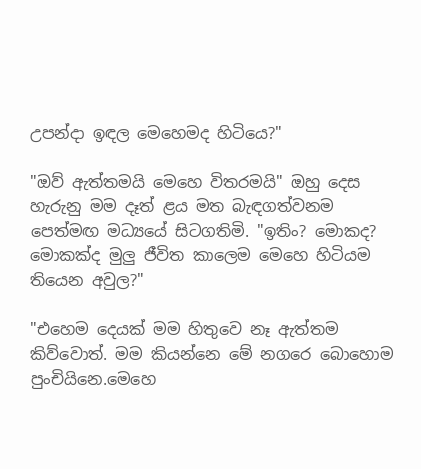උපන්දා ඉඳල මෙහෙමද හිටියෙ?"

"ඔව් ඇත්තමයි මෙහෙ විතරමයි" ඔහු දෙස හැරුනු මම දෑත් ළය මත බැඳගත්වනම පෙත්මඟ මධ්‍යයේ සිටගතිමි. "ඉතිං? මොකද? මොකක්ද මුලු ජීවිත කාලෙම මෙහෙ හිටියම තියෙන අවුල?"

"එහෙම දෙයක් මම හිතුවෙ නෑ ඇත්තම කිව්වොත්. මම කියන්නෙ මේ නගරෙ බොහොම පුංචියිනෙ.මෙහෙ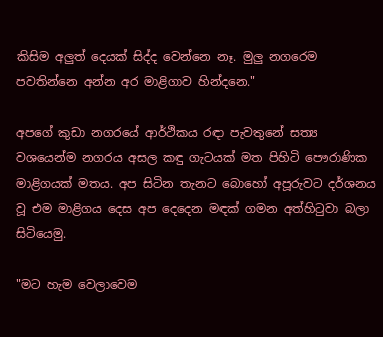කිසිම අලුත් දෙයක් සිද්ද වෙන්නෙ නෑ. මුලු නගරෙම පවතින්නෙ අන්න අර මාළිගාව හින්දනෙ."

අපගේ කුඩා නගරයේ ආර්ථිකය රඳා පැවතුනේ සත්‍ය වශයෙන්ම නගරය අසල කඳු ගැටයක් මත පිහිටි පෞරාණික මාළිගයක් මතය. අප සිටින තැනට බොහෝ අපූරුවට දර්ශනය වූ එම මාළිගය දෙස අප දෙදෙන මඳක් ගමන අත්හිටුවා බලා සිටියෙමු.

"මට හැම වෙලාවෙම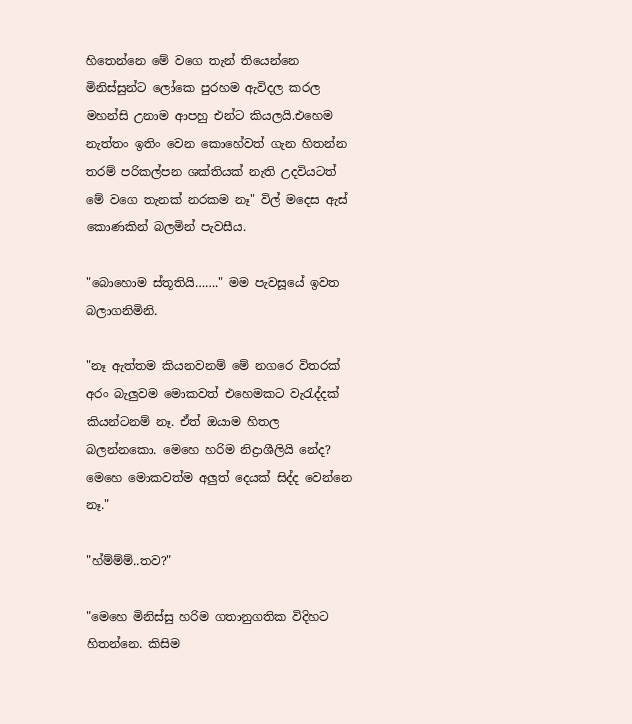හිතෙන්නෙ මේ වගෙ තැන් තියෙන්නෙ මිනිස්සුන්ට ලෝකෙ පුරහම ඇවිදල කරල මහන්සි උනාම ආපහු එන්ට කියලයි.එහෙම නැත්තං ඉතිං වෙන කොහේවත් ගැන හිතන්න තරම් පරිකල්පන ශක්තියක් නැති උදවියටත් මේ වගෙ තැනක් නරකම නෑ" විල් මදෙස ඇස් කොණකින් බලමින් පැවසීය.

"බොහොම ස්තූතියි……." මම පැවසූයේ ඉවත බලාගනිමිනි.

"නෑ ඇත්තම කියනවනම් මේ නගරෙ විතරක් අරං බැලුවම මොකවත් එහෙමකට වැරැද්දක් කියන්ටනම් නෑ. ඒත් ඔයාම හිතල බලන්නකො. මෙහෙ හරිම නිද්‍රාශීලියි නේද? මෙහෙ මොකවත්ම අලුත් දෙයක් සිද්ද වෙන්නෙ නෑ."

"හ්ම්ම්ම්..තව?"

"මෙහෙ මිනිස්සු හරිම ගතානුගතික විදිහට හිතන්නෙ. කිසිම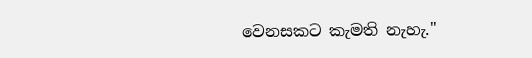වෙනසකට කැමති නැහැ."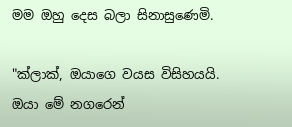මම ඔහු දෙස බලා සිනාසුණෙමි.

"ක්ලාක්, ඔයාගෙ වයස විසිහයයි. ඔයා මේ නගරෙන්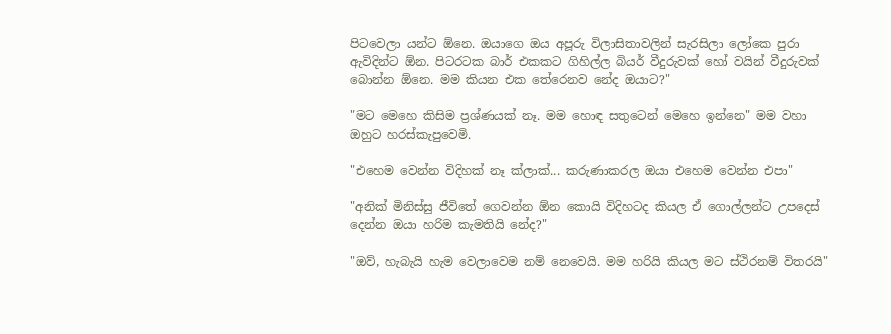පිටවෙලා යන්ට ඕනෙ. ඔයාගෙ ඔය අපූරු විලාසිතාවලින් සැරසිලා ලෝකෙ පුරා ඇවිදින්ට ඕන. පිටරටක බාර් එකකට ගිහිල්ල බියර් වීදුරුවක් හෝ වයින් වීදුරුවක් බොන්න ඕනෙ. මම කියන එක තේරෙනව නේද ඔයාට?"

"මට මෙහෙ කිසිම ප්‍රශ්ණයක් නෑ. මම හොඳ සතුටෙන් මෙහෙ ඉන්නෙ" මම වහා ඔහුට හරස්කැපුවෙමි.

"එහෙම වෙන්න විදිහක් නෑ ක්ලාක්... කරුණාකරල ඔයා එහෙම වෙන්න එපා"

"අනික් මිනිස්සු ජීවිතේ ගෙවන්න ඕන කොයි විදිහටද කියල ඒ ගොල්ලන්ට උපදෙස් දෙන්න ඔයා හරිම කැමතියි නේද?"

"ඔව්, හැබැයි හැම වෙලාවෙම නම් නෙවෙයි. මම හරියි කියල මට ස්ථිරනම් විතරයි"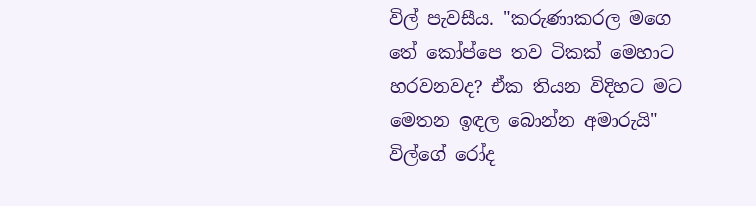විල් පැවසීය. "කරුණාකරල මගෙ තේ කෝප්පෙ තව ටිකක් මෙහාට හරවනවද? ඒක තියන විදිහට මට මෙතන ඉඳල බොන්න අමාරුයි" විල්ගේ රෝද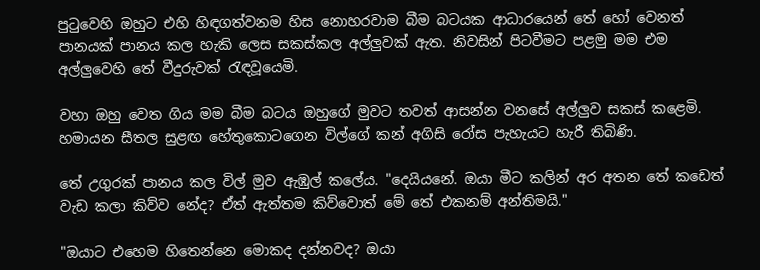පුටුවෙහි ඔහුට එහි හිඳගත්වනම හිස නොහරවාම බීම බටයක ආධාරයෙන් තේ හෝ වෙනත් පානයක් පානය කල හැකි ලෙස සකස්කල අල්ලුවක් ඇත. නිවසින් පිටවීමට පළමු මම එම අල්ලුවෙහි තේ වීදුරුවක් රැඳවූයෙමි.

වහා ඔහු වෙත ගිය මම බීම බටය ඔහුගේ මුවට තවත් ආසන්න වනසේ අල්ලුව සකස් කළෙමි. හමායන සීතල සුළඟ හේතුකොටගෙන විල්ගේ කන් අගිසි රෝස පැහැයට හැරී තිබිණි.

තේ උගුරක් පානය කල විල් මුව ඇඹුල් කලේය. "දෙයියනේ. ඔයා මීට කලින් අර අතන තේ කඩෙත් වැඩ කලා කිව්ව නේද? ඒත් ඇත්තම කිව්වොත් මේ තේ එකනම් අන්තිමයි."

"ඔයාට එහෙම හිතෙන්නෙ මොකද දන්නවද? ඔයා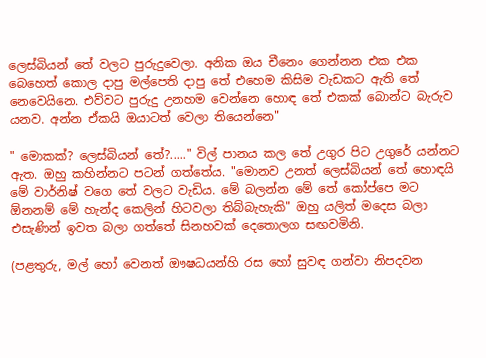ලෙස්බියන් තේ වලට පුරුදුවෙලා. අනික ඔය චීනෙං ගෙන්නන එක එක බෙහෙත් කොල දාපු මල්පෙති දාපු තේ එහෙම කිසිම වැඩකට ඇති තේ නෙවෙයිනෙ. එව්වට පුරුදු උනහම වෙන්නෙ හොඳ තේ එකක් බොන්ට බැරුව යනව. අන්න ඒකයි ඔයාටත් වෙලා තියෙන්නෙ"

" මොකක්? ලෙස්බියන් තේ?....." විල් පානය කල තේ උගුර පිට උගුරේ යන්නට ඇත. ඔහු කහින්නට පටන් ගත්තේය. "මොනව උනත් ලෙස්බියන් තේ හොඳයි මේ වාර්නිෂ් වගෙ තේ වලට වැඩිය. මේ බලන්න මේ තේ කෝප්පෙ මට ඕනනම් මේ හැන්ද කෙලින් හිටවලා තිබ්බැහැකි" ඔහු යලිත් මදෙස බලා එසැණින් ඉවත බලා ගත්තේ සිනහවක් දෙතොලග සඟවමිනි.

(පළතුරු, මල් හෝ වෙනත් ඖෂධයන්හි රස හෝ සුවඳ ගන්වා නිපදවන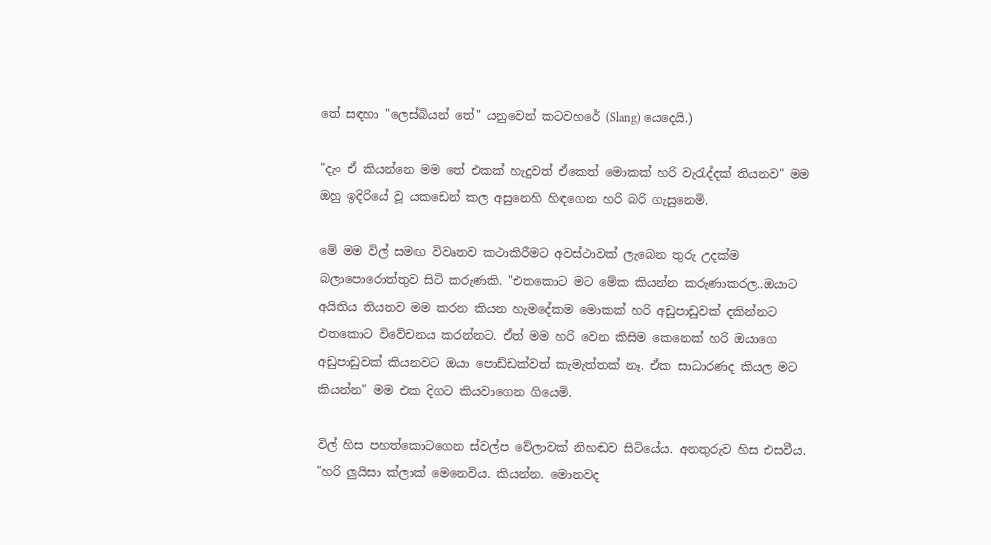තේ සඳහා "ලෙස්බියන් තේ" යනුවෙන් කටවහරේ (Slang) යෙදෙයි.)

"දැං ඒ කියන්නෙ මම තේ එකක් හැදුවත් ඒකෙත් මොකක් හරි වැරැද්දක් තියනව" මම ඔහු ඉදිරියේ වූ යකඩෙන් කල අසුනෙහි හිඳගෙන හරි බරි ගැසුනෙමි.

මේ මම විල් සමඟ විවෘතව කථාකිරීමට අවස්ථාවක් ලැබෙන තුරු උදක්ම බලාපොරොත්තුව සිටි කරුණකි. "එතකොට මට මේක කියන්න කරුණාකරල..ඔයාට අයිතිය තියනව මම කරන කියන හැමදේකම මොකක් හරි අඩුපාඩුවක් දකින්නට එතකොට විවේචනය කරන්නට. ඒත් මම හරි වෙන කිසිම කෙනෙක් හරි ඔයාගෙ අඩුපාඩුවක් කියනවට ඔයා පොඩ්ඩක්වත් කැමැත්තක් නෑ. ඒක සාධාරණද කියල මට කියන්න" මම එක දිගට කියවාගෙන ගියෙමි.

විල් හිස පහත්කොටගෙන ස්වල්ප වේලාවක් නිහඬව සිටියේය. අනතුරුව හිස එසවීය. "හරි ලුයිසා ක්ලාක් මෙනෙවිය. කියන්න. මොනවද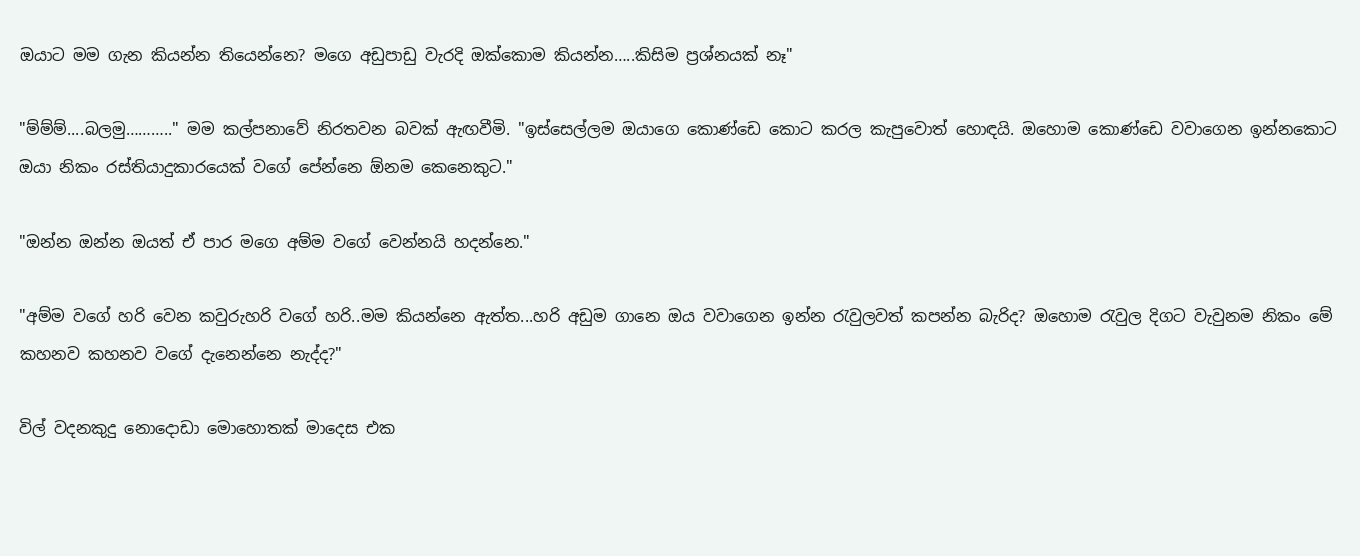ඔයාට මම ගැන කියන්න තියෙන්නෙ? මගෙ අඩුපාඩු වැරදි ඔක්කොම කියන්න…..කිසිම ප්‍රශ්නයක් නෑ"

"ම්ම්ම්....බලමු……….." මම කල්පනාවේ නිරතවන බවක් ඇඟවීමි. "ඉස්සෙල්ලම ඔයාගෙ කොණ්ඩෙ කොට කරල කැපුවොත් හොඳයි. ඔහොම කොණ්ඩෙ වවාගෙන ඉන්නකොට ඔයා නිකං රස්තියාදුකාරයෙක් වගේ පේන්නෙ ඕනම කෙනෙකුට."

"ඔන්න ඔන්න ඔයත් ඒ පාර මගෙ අම්ම වගේ වෙන්නයි හදන්නෙ."

"අම්ම වගේ හරි වෙන කවුරුහරි වගේ හරි..මම කියන්නෙ ඇත්ත...හරි අඩුම ගානෙ ඔය වවාගෙන ඉන්න රැවුලවත් කපන්න බැරිද? ඔහොම රැවුල දිගට වැවුනම නිකං මේ කහනව කහනව වගේ දැනෙන්නෙ නැද්ද?"

විල් වදනකුදු නොදොඩා මොහොතක් මාදෙස එක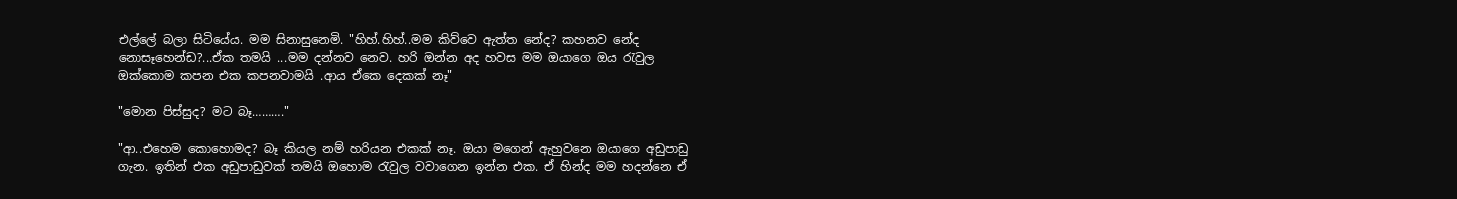එල්ලේ බලා සිටියේය. මම සිනාසුනෙමි. "හිහ්.හිහ්..මම කිව්වෙ ඇත්ත නේද? කහනව නේද නොසෑහෙන්ඩ?...ඒක තමයි ...මම දන්නව නෙව. හරි ඔන්න අද හවස මම ඔයාගෙ ඔය රැවුල ඔක්කොම කපන එක කපනවාමයි .ආය ඒකෙ දෙකක් නෑ"

"මොන පිස්සුද? මට බෑ………."

"ආ..එහෙම කොහොමද? බෑ කියල නම් හරියන එකක් නෑ. ඔයා මගෙන් ඇහුවනෙ ඔයාගෙ අඩුපාඩු ගැන. ඉතින් එක අඩුපාඩුවක් තමයි ඔහොම රැවුල වවාගෙන ඉන්න එක. ඒ හින්ද මම හදන්නෙ ඒ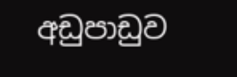අඩුපාඩුව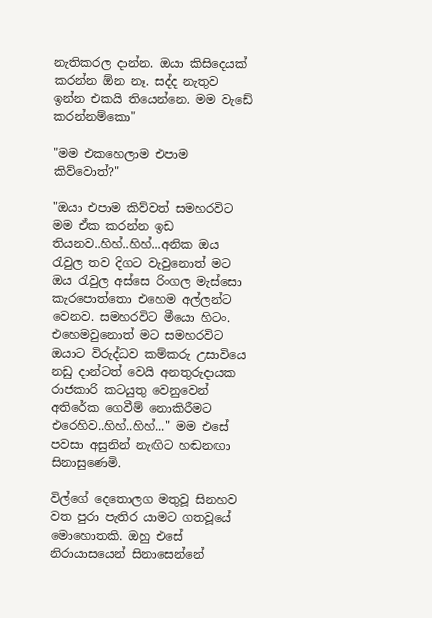නැතිකරල දාන්න. ඔයා කිසිදෙයක් කරන්න ඕන නෑ. සද්ද නැතුව ඉන්න එකයි තියෙන්නෙ. මම වැඩේ කරන්නම්කො"

"මම එකහෙලාම එපාම කිව්වොත්?"

"ඔයා එපාම කිව්වත් සමහරවිට මම ඒක කරන්න ඉඩ තියනව..හිහ්..හිහ්...අනික ඔය රැවුල තව දිගට වැවුනොත් මට ඔය රැවුල අස්සෙ රිංගල මැස්සො කැරපොත්තො එහෙම අල්ලන්ට වෙනව. සමහරවිට මීයො හිටං. එහෙමවුනොත් මට සමහරවිට ඔයාට විරුද්ධව කම්කරු උසාවියෙ නඩු දාන්ටත් වෙයි අනතුරුදායක රාජකාරි කටයුතු වෙනුවෙන් අතිරේක ගෙවීම් නොකිරීමට එරෙහිව..හිහ්..හිහ්..." මම එසේ පවසා අසුනින් නැඟිට හඬනඟා සිනාසුණෙමි.

විල්ගේ දෙතොලග මතුවූ සිනහව වත පුරා පැතිර යාමට ගතවූයේ මොහොතකි. ඔහු එසේ නිරායාසයෙන් සිනාසෙන්නේ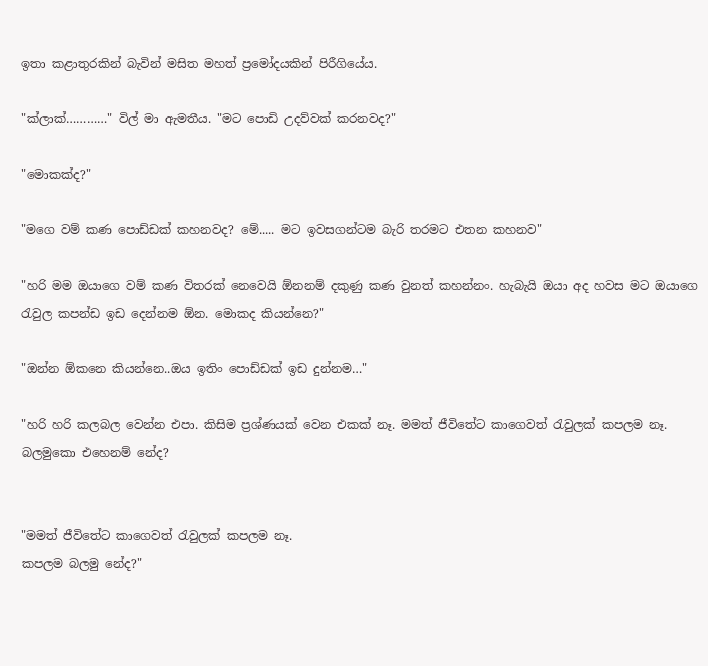ඉතා කළාතුරකින් බැවින් මසිත මහත් ප්‍රමෝදයකින් පිරීගියේය.

"ක්ලාක්…………" විල් මා ඇමතීය. "මට පොඩි උදව්වක් කරනවද?"

"මොකක්ද?"

"මගෙ වම් කණ පොඩ්ඩක් කහනවද? මේ..... මට ඉවසගන්ටම බැරි තරමට එතන කහනව"

"හරි මම ඔයාගෙ වම් කණ විතරක් නෙවෙයි ඕනනම් දකුණු කණ වුනත් කහන්නං. හැබැයි ඔයා අද හවස මට ඔයාගෙ රැවුල කපන්ඩ ඉඩ දෙන්නම ඕන. මොකද කියන්නෙ?"

"ඔන්න ඕකනෙ කියන්නෙ..ඔය ඉතිං පොඩ්ඩක් ඉඩ දුන්නම…"

"හරි හරි කලබල වෙන්න එපා. කිසිම ප්‍රශ්ණයක් වෙන එකක් නෑ. මමත් ජීවිතේට කාගෙවත් රැවුලක් කපලම නෑ. බලමුකො එහෙනම් නේද?


"මමත් ජීවිතේට කාගෙවත් රැවුලක් කපලම නෑ.
කපලම බලමු නේද?"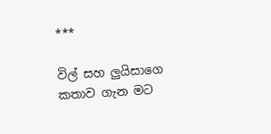***

විල් සහ ලුයිසාගෙ කතාව ගැන මට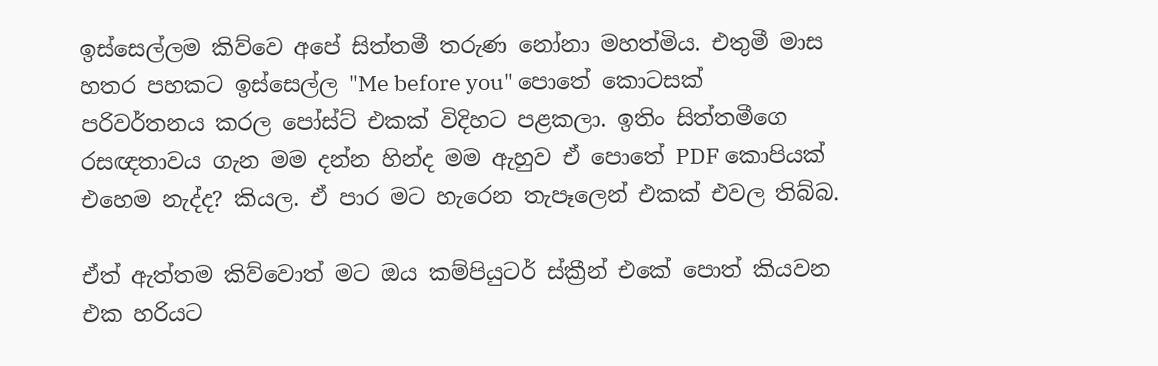ඉස්සෙල්ලම කිව්වෙ අපේ සිත්තමී තරුණ නෝනා මහත්මිය. එතුමී මාස හතර පහකට ඉස්සෙල්ල "Me before you" පොතේ කොටසක් පරිවර්තනය කරල පෝස්ට් එකක් විදිහට පළකලා. ඉතිං සිත්තමීගෙ රසඥතාවය ගැන මම දන්න හින්ද මම ඇහුව ඒ පොතේ PDF කොපියක් එහෙම නැද්ද? කියල. ඒ පාර මට හැරෙන තැපෑලෙන් එකක් එවල තිබ්බ.

ඒත් ඇත්තම කිව්වොත් මට ඔය කම්පියුටර් ස්ක්‍රීන් එකේ පොත් කියවන එක හරියට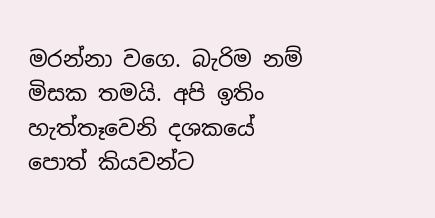මරන්නා වගෙ. බැරිම නම් මිසක තමයි. අපි ඉතිං හැත්තෑවෙනි දශකයේ පොත් කියවන්ට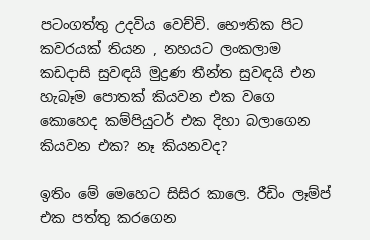පටංගත්තු උදවිය වෙච්චි. භෞතික පිට කවරයක් තියන , නහයට ලංකලාම කඩදාසි සුවඳයි මුද්‍රණ තීන්ත සුවඳයි එන හැබෑම පොතක් කියවන එක වගෙ කොහෙද කම්පියුටර් එක දිහා බලාගෙන කියවන එක? නෑ කියනවද?

ඉතිං මේ මෙහෙට සිසිර කාලෙ. රීඩිං ලෑම්ප් එක පත්තු කරගෙන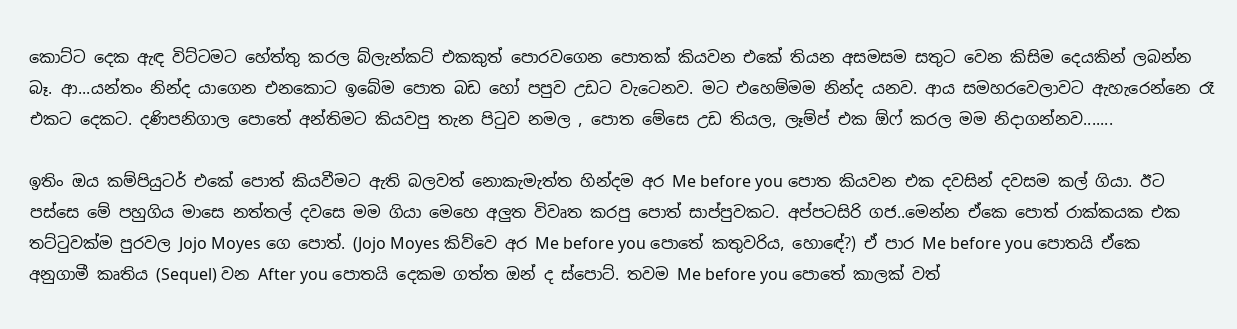කොට්ට දෙක ඇඳ විට්ටමට හේත්තු කරල බ්ලැන්කට් එකකුත් පොරවගෙන පොතක් කියවන එකේ තියන අසමසම සතුට වෙන කිසිම දෙයකින් ලබන්න බෑ. ආ...යන්තං නින්ද යාගෙන එනකොට ඉබේම පොත බඩ හෝ පපුව උඩට වැටෙනව. මට එහෙම්මම නින්ද යනව. ආය සමහරවෙලාවට ඇහැරෙන්නෙ රෑ එකට දෙකට. දණිපනිගාල පොතේ අන්තිමට කියවපු තැන පිටුව නමල , පොත මේසෙ උඩ තියල, ලෑම්ප් එක ඕෆ් කරල මම නිදාගන්නව.......

ඉතිං ඔය කම්පියුටර් එකේ පොත් කියවීමට ඇති බලවත් නොකැමැත්ත හින්දම අර Me before you පොත කියවන එක දවසින් දවසම කල් ගියා. ඊට පස්සෙ මේ පහුගිය මාසෙ නත්තල් දවසෙ මම ගියා මෙහෙ අලුත විවෘත කරපු පොත් සාප්පුවකට. අප්පටසිරි ගජ..මෙන්න ඒකෙ පොත් රාක්කයක එක තට්ටුවක්ම පුරවල Jojo Moyes ගෙ පොත්. (Jojo Moyes කිව්වෙ අර Me before you පොතේ කතුවරිය, හොඳේ?) ඒ පාර Me before you පොතයි ඒකෙ අනුගාමී කෘතිය (Sequel) වන After you පොතයි දෙකම ගත්ත ඔන් ද ස්පොට්. තවම Me before you පොතේ කාලක් වත්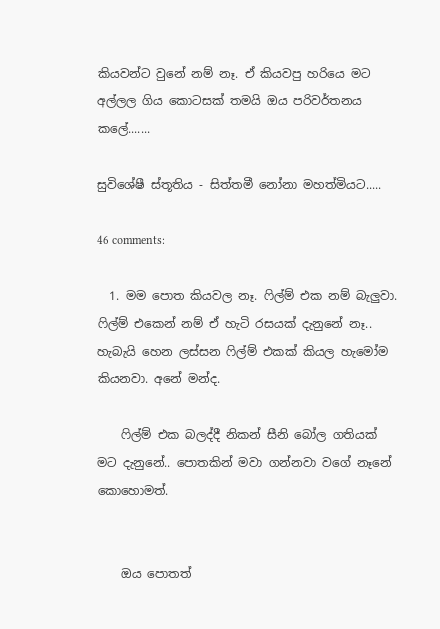කියවන්ට වුනේ නම් නෑ. ඒ කියවපු හරියෙ මට අල්ලල ගිය කොටසක් තමයි ඔය පරිවර්තනය කලේ.......

සුවිශේෂී ස්තූතිය - සිත්තමී නෝනා මහත්මියට.....

46 comments:

  1. මම පොත කියවල නෑ. ෆිල්ම් එක නම් බැලුවා. ෆිල්ම් එකෙන් නම් ඒ හැටි රසයක් දැනුනේ නෑ.. හැබැයි හෙන ලස්සන ෆිල්ම් එකක් කියල හැමෝම කියනවා. අනේ මන්ද.

    ෆිල්ම් එක බලද්දී නිකන් සීනි බෝල ගතියක් මට දැනුනේ.. පොතකින් මවා ගන්නවා වගේ නෑනේ කොහොමත්.


    ඔය පොතත්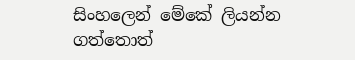සිංහලෙන් මේකේ ලියන්න ගත්තොත්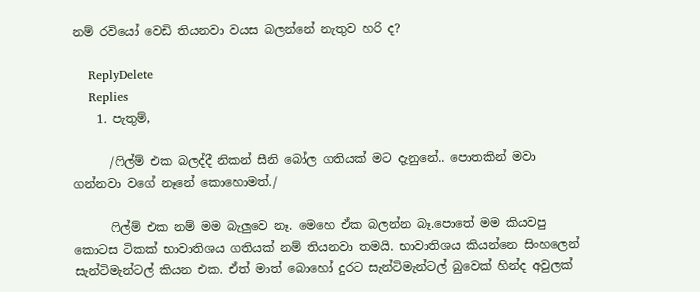නම් රවියෝ වෙඩි තියනවා වයස බලන්නේ නැතුව හරි ද?

    ReplyDelete
    Replies
    1. පැතුම්,

      /ෆිල්ම් එක බලද්දී නිකන් සීනි බෝල ගතියක් මට දැනුනේ.. පොතකින් මවා ගන්නවා වගේ නෑනේ කොහොමත්./

      ෆිල්ම් එක නම් මම බැලුවෙ නෑ. මෙහෙ ඒක බලන්න බෑ.පොතේ මම කියවපු කොටස ටිකක් භාවාතිශය ගතියක් නම් තියනවා තමයි. භාවාතිශය කියන්නෙ සිංහලෙන් සැන්ටිමැන්ටල් කියන එක. ඒත් මාත් බොහෝ දුරට සැන්ටිමැන්ටල් බුවෙක් හින්ද අවුලක්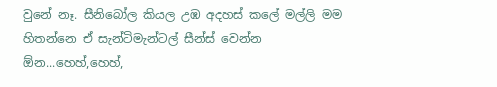වුනේ නෑ. සීනිබෝල කියල උඹ අදහස් කලේ මල්ලි මම හිතන්නෙ ඒ සැන්ටිමැන්ටල් සීන්ස් වෙන්න ඕන...හෙහ්,හෙහ්,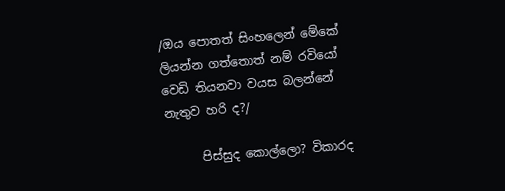/ඔය පොතත් සිංහලෙන් මේකේ ලියන්න ගත්තොත් නම් රවියෝ වෙඩි තියනවා වයස බලන්නේ නැතුව හරි ද?/

      පිස්සුද කොල්ලො? විකාරද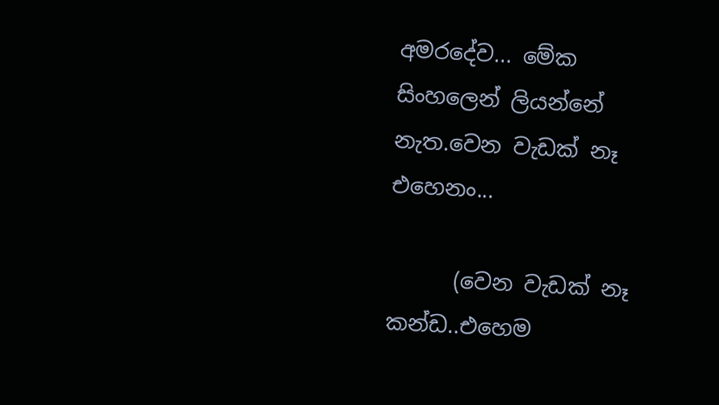අමරදේව... මේක සිංහලෙන් ලියන්නේ නැත.වෙන වැඩක් නෑ එහෙනං...

      (වෙන වැඩක් නෑ කන්ඩ..එහෙම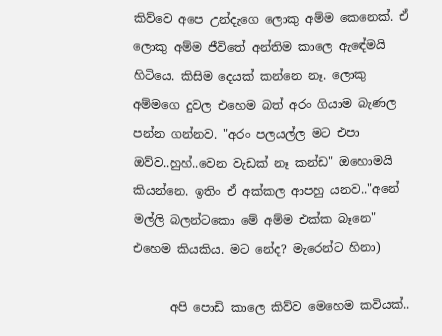කිව්වෙ අපෙ උන්දැගෙ ලොකු අම්ම කෙනෙක්. ඒ ලොකු අම්ම ජීවිතේ අන්තිම කාලෙ ඇඳේමයි හිටියෙ. කිසිම දෙයක් කන්නෙ නෑ. ලොකු අම්මගෙ දුවල එහෙම බත් අරං ගියාම බැණල පන්න ගන්නව. "අරං පලයල්ල මට එපා ඔව්ව..හුහ්..වෙන වැඩක් නෑ කන්ඩ" ඔහොමයි කියන්නෙ. ඉතිං ඒ අක්කල ආපහු යනව.."අනේ මල්ලි බලන්ටකො මේ අම්ම එක්ක බෑනෙ" එහෙම කියකිය. මට නේද? මැරෙන්ට හිනා)

      අපි පොඩි කාලෙ කිව්ව මෙහෙම කවියක්..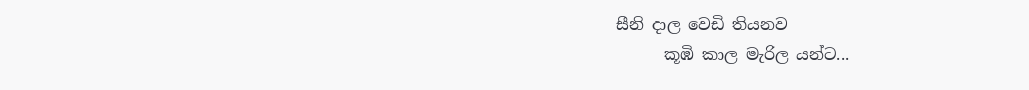සීනි දාල වෙඩි තියනව
      කූඹි කාල මැරිල යන්ට...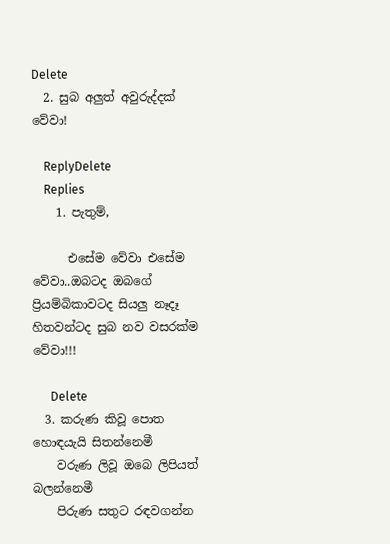Delete
  2. සුබ අලුත් අවුරුද්දක් වේවා!

    ReplyDelete
    Replies
    1. පැතුම්,

      එසේම වේවා එසේම වේවා..ඔබටද ඔබගේ ප්‍රියම්බිකාවටද සියලු නෑදෑ හිතවන්ටද සුබ නව වසරක්ම වේවා!!!

      Delete
  3. කරුණ කිවූ පොත හොඳයැයි සිතන්නෙමී
    වරුණ ලිවූ ඔබෙ ලිපියත් බලන්නෙමී
    පිරුණ සතුට රඳවගන්න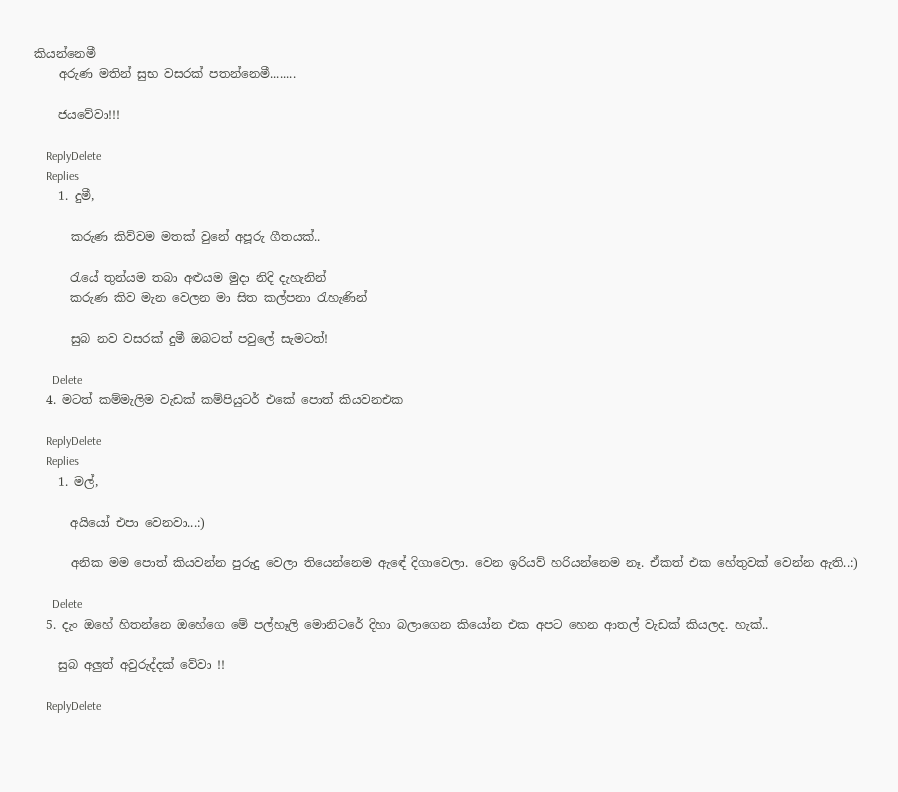කියන්නෙමී
    අරුණ මතින් සුභ වසරක් පතන්නෙමී........

    ජයවේවා!!!

    ReplyDelete
    Replies
    1. දුමී,

      කරුණ කිව්වම මතක් වුනේ අපූරු ගීතයක්..

      රැයේ තුන්යම තබා අළුයම මුදා නිදි දැහැනින්
      කරුණ කිව මැන වෙලන මා සිත කල්පනා රැහැණින්

      සුබ නව වසරක් දුමී ඔබටත් පවුලේ සැමටත්!

      Delete
  4. මටත් කම්මැලිම වැඩක් කම්පියුටර් එකේ පොත් කියවනඑක

    ReplyDelete
    Replies
    1. මල්,

      අයියෝ එපා වෙනවා...:)

      අනික මම පොත් කියවන්න පුරුදු වෙලා තියෙන්නෙම ඇඳේ දිගාවෙලා. වෙන ඉරියව් හරියන්නෙම නෑ. ඒකත් එක හේතුවක් වෙන්න ඇති..:)

      Delete
  5. දැං ඔහේ හිතන්නෙ ඔහේගෙ මේ පල්හෑලි මොනිටරේ දිහා බලාගෙන කියෝන එක අපට හෙන ආතල් වැඩක් කියලද. හැක්..

    සුබ අලුත් අවුරුද්දක් වේවා !!

    ReplyDelete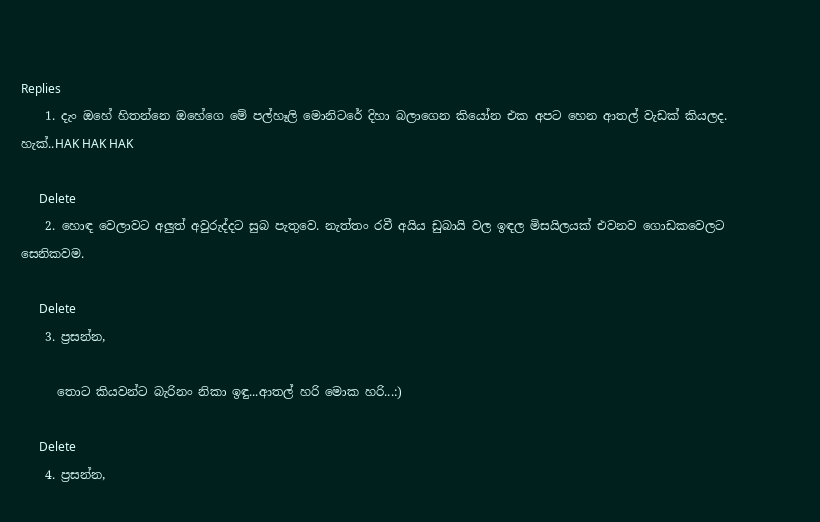Replies
    1. දැං ඔහේ හිතන්නෙ ඔහේගෙ මේ පල්හෑලි මොනිටරේ දිහා බලාගෙන කියෝන එක අපට හෙන ආතල් වැඩක් කියලද. හැක්..HAK HAK HAK

      Delete
    2. හොඳ වෙලාවට අලුත් අවුරුද්දට සුබ පැතුවෙ. නැත්තං රවී අයිය ඩුබායි වල ඉඳල මිසයිලයක් එවනව ගොඩකවෙලට සෙනිකවම.

      Delete
    3. ප්‍රසන්න,

      තොට කියවන්ට බැරිනං නිකා ඉඳු...ආතල් හරි මොක හරි...:)

      Delete
    4. ප්‍රසන්න,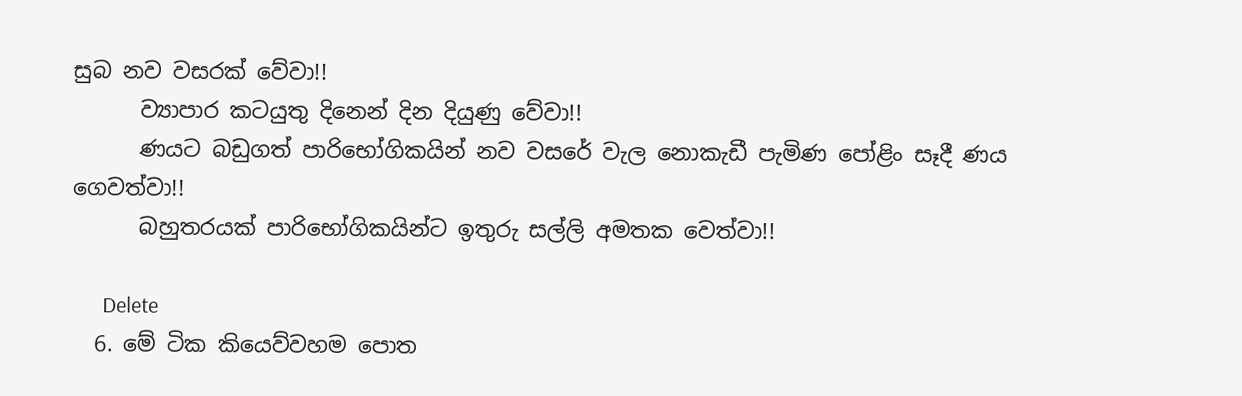සුබ නව වසරක් වේවා!!
      ව්‍යාපාර කටයුතු දිනෙන් දින දියුණු වේවා!!
      ණයට බඩුගත් පාරිභෝගිකයින් නව වසරේ වැල නොකැඩී පැමිණ පෝළිං සෑදී ණය ගෙවත්වා!!
      බහුතරයක් පාරිභෝගිකයින්ට ඉතුරු සල්ලි අමතක වෙත්වා!!

      Delete
  6. මේ ටික කියෙව්වහම පොත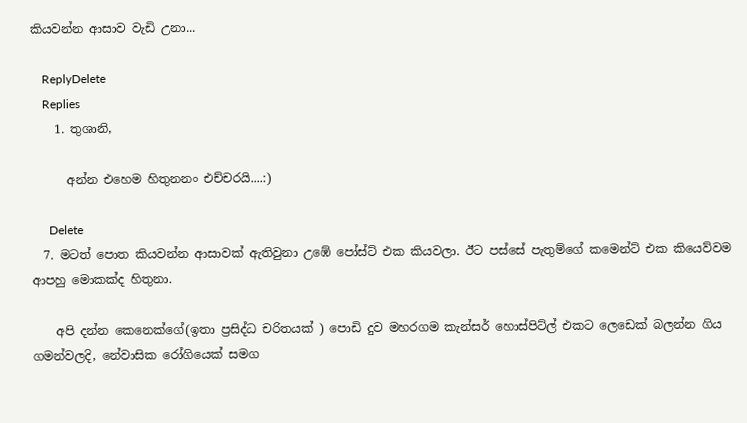කියවන්න ආසාව වැඩි උනා...

    ReplyDelete
    Replies
    1. තුශානි,

      අන්න එහෙම හිතුනනං එච්චරයි....:)

      Delete
  7. මටත් පොත කියවන්න ආසාවක් ඇතිවුනා උඹේ පෝස්ට් එක කියවලා. ඊට පස්සේ පැතුම්ගේ කමෙන්ට් එක කියෙව්වම ආපහු මොකක්ද හිතුනා.

    අපි දන්න කෙනෙක්ගේ(ඉතා ප්‍රසිද්ධ චරිතයක් ) පොඩි දුව මහරගම කැන්සර් හොස්පිට්ල් එකට ලෙඩෙක් බලන්න ගිය ගමන්වලදි, නේවාසික රෝගියෙක් සමග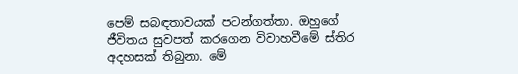පෙම් සබඳතාවයක් පටන්ගත්තා. ඔහුගේ ජීවිතය සුවපත් කරගෙන විවාහවීමේ ස්තිර අදහසක් තිබුනා. මේ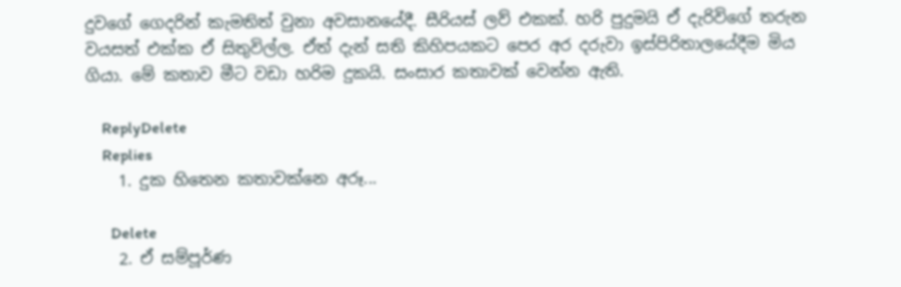දුවගේ ගෙදරින් කැමතිත් වුනා අවසානයේදී. සීරියස් ලව් එකක්. හරි පුදුමයි ඒ දැරිවිගේ තරුන වයසත් එක්ක ඒ සිතුවිල්ල. ඒත් දැන් සති කිහිපයකට පෙර අර දරුවා ඉස්පිරිතාලයේදීම මිය ගියා. මේ කතාව මීට වඩා හරිම දුකයි. සංසාර කතාවක් වෙන්න ඇති.

    ReplyDelete
    Replies
    1. දුක හිතෙන කතාවක්නෙ අරූ...

      Delete
    2. ඒ සම්පූර්ණ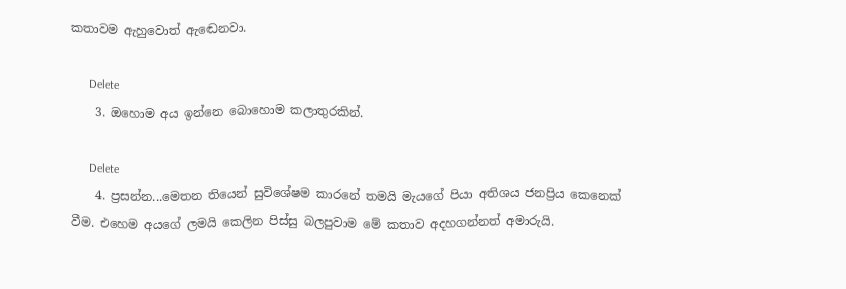කතාවම ඇහුවොත් ඇඬෙනවා.

      Delete
    3. ඔහොම අය ඉන්නෙ බොහොම කලාතුරකින්.

      Delete
    4. ප්‍රසන්න...මෙතන තියෙන් සුවිශේෂම කාරනේ තමයි මැයගේ පියා අතිශය ජනප්‍රිය කෙනෙක් වීම. එහෙම අයගේ ලමයි කෙලින පිස්සු බලපුවාම මේ කතාව අදහගන්නත් අමාරුයි.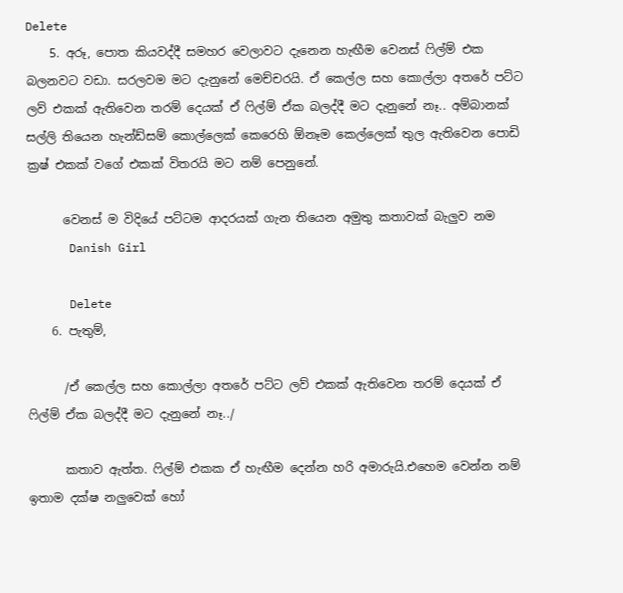Delete
    5. අරූ, පොත කියවද්දී සමහර වෙලාවට දැනෙන හැඟීම වෙනස් ෆිල්ම් එක බලනවට වඩා. සරලවම මට දැනුනේ මෙච්චරයි. ඒ කෙල්ල සහ කොල්ලා අතරේ පට්ට ලව් එකක් ඇතිවෙන තරම් දෙයක් ඒ ෆිල්ම් ඒක බලද්දී මට දැනුනේ නෑ.. අම්බානක් සල්ලි තියෙන හැන්ඩ්සම් කොල්ලෙක් කෙරෙහි ඕනෑම කෙල්ලෙක් තුල ඇතිවෙන පොඩි ක්‍රෂ් එකක් වගේ එකක් විතරයි මට නම් පෙනුනේ.

      වෙනස් ම විදියේ පට්ටම ආදරයක් ගැන තියෙන අමුතු කතාවක් බැලුව නම
      Danish Girl

      Delete
    6. පැතුම්,

      /ඒ කෙල්ල සහ කොල්ලා අතරේ පට්ට ලව් එකක් ඇතිවෙන තරම් දෙයක් ඒ ෆිල්ම් ඒක බලද්දී මට දැනුනේ නෑ../

      කතාව ඇත්ත. ෆිල්ම් එකක ඒ හැඟීම දෙන්න හරි අමාරුයි.එහෙම වෙන්න නම් ඉතාම දක්ෂ නලුවෙක් හෝ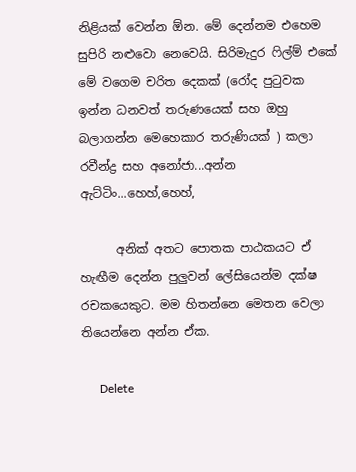නිළියක් වෙන්න ඕන. මේ දෙන්නම එහෙම සුපිරි නළුවො නෙවෙයි. සිරිමැදුර ෆිල්ම් එකේ මේ වගෙම චරිත දෙකක් (රෝද පුටුවක ඉන්න ධනවත් තරුණයෙක් සහ ඔහු බලාගන්න මෙහෙකාර තරුණියක් ) කලා රවීන්ද්‍ර සහ අනෝජා...අන්න ඇට්ටිං...හෙහ්,හෙහ්,

      අනික් අතට පොතක පාඨකයට ඒ හැඟීම දෙන්න පුලුවන් ලේසියෙන්ම දක්ෂ රචකයෙකුට. මම හිතන්නෙ මෙතන වෙලා තියෙන්නෙ අන්න ඒක.

      Delete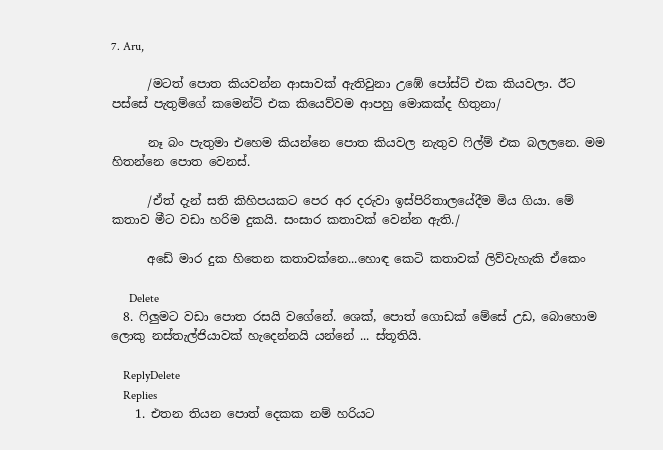7. Aru,

      /මටත් පොත කියවන්න ආසාවක් ඇතිවුනා උඹේ පෝස්ට් එක කියවලා. ඊට පස්සේ පැතුම්ගේ කමෙන්ට් එක කියෙව්වම ආපහු මොකක්ද හිතුනා/

      නෑ බං පැතුමා එහෙම කියන්නෙ පොත කියවල නැතුව ෆිල්ම් එක බලලනෙ. මම හිතන්නෙ පොත වෙනස්.

      /ඒත් දැන් සති කිහිපයකට පෙර අර දරුවා ඉස්පිරිතාලයේදීම මිය ගියා. මේ කතාව මීට වඩා හරිම දුකයි. සංසාර කතාවක් වෙන්න ඇති./

      අඩේ මාර දුක හිතෙන කතාවක්නෙ...හොඳ කෙටි කතාවක් ලිව්වැහැකි ඒකෙං

      Delete
  8. ෆිලුමට වඩා පොත රසයි වගේනේ. ශෙක්, පොත් ගොඩක් මේසේ උඩ, බොහොම ලොකු නස්තැල්ජියාවක් හැදෙන්නයි යන්නේ ... ස්තූතියි.

    ReplyDelete
    Replies
    1. එතන තියන පොත් දෙකක නම් හරියට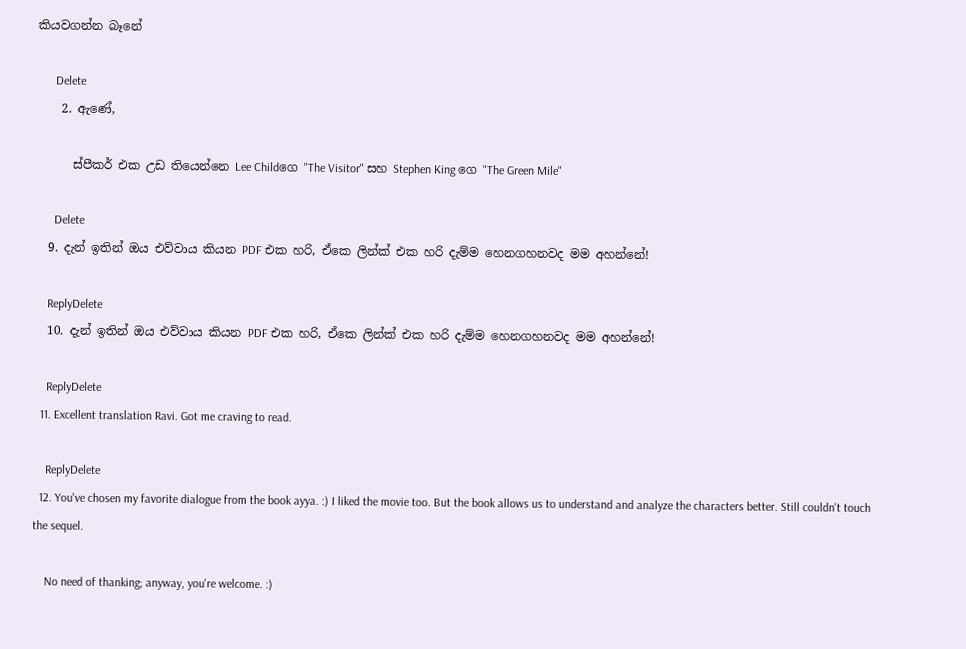කියවගන්න බෑනේ

      Delete
    2. ඇණේ,

      ස්පීකර් එක උඩ තියෙන්නෙ Lee Childගෙ "The Visitor" සහ Stephen King ගෙ "The Green Mile"

      Delete
  9. දැන් ඉතින් ඔය එව්වාය කියන PDF එක හරි, ඒකෙ ලින්ක් එක හරි දැම්ම හෙනගහනවද මම අහන්නේ!

    ReplyDelete
  10. දැන් ඉතින් ඔය එව්වාය කියන PDF එක හරි, ඒකෙ ලින්ක් එක හරි දැම්ම හෙනගහනවද මම අහන්නේ!

    ReplyDelete
  11. Excellent translation Ravi. Got me craving to read.

    ReplyDelete
  12. You've chosen my favorite dialogue from the book ayya. :) I liked the movie too. But the book allows us to understand and analyze the characters better. Still couldn't touch the sequel.

    No need of thanking; anyway, you're welcome. :)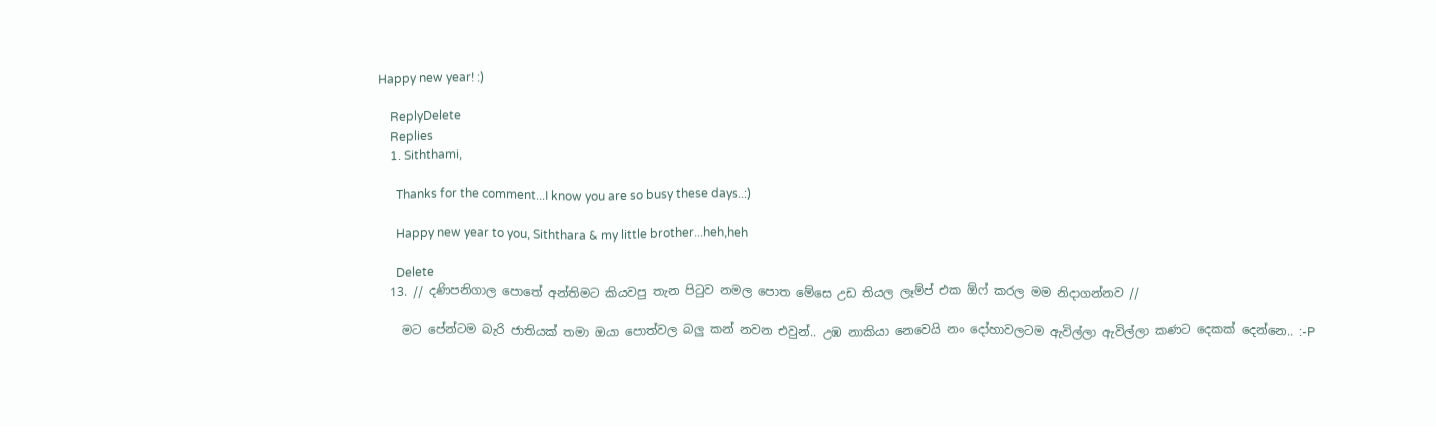Happy new year! :)

    ReplyDelete
    Replies
    1. Siththami,

      Thanks for the comment...I know you are so busy these days..:)

      Happy new year to you, Siththara & my little brother...heh,heh

      Delete
  13. // දණිපනිගාල පොතේ අන්තිමට කියවපු තැන පිටුව නමල පොත මේසෙ උඩ තියල ලෑම්ප් එක ඕෆ් කරල මම නිදාගන්නව //

    මට පේන්ටම බැරි ජාතියක් තමා ඔයා පොත්වල බලු කන් නවන එවුන්.. උඹ නාකියා නෙවෙයි නං දෝහාවලටම ඇවිල්ලා ඇවිල්ලා කණට දෙකක් දෙන්නෙ.. :-P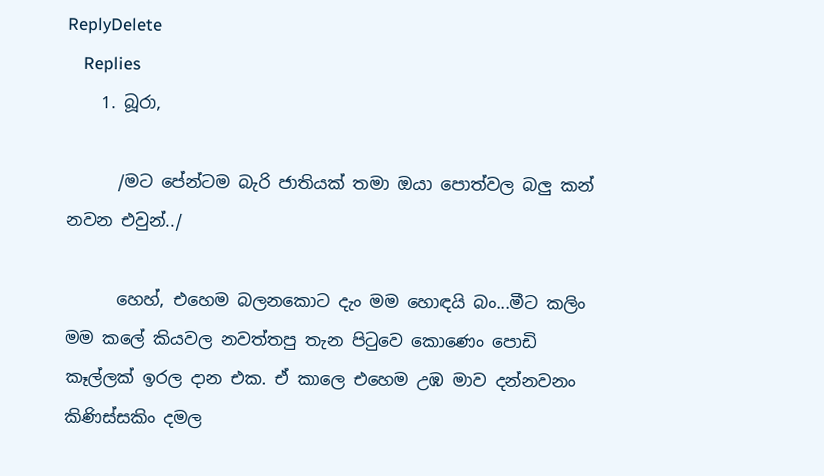ReplyDelete
    Replies
    1. බූරා,

      /මට පේන්ටම බැරි ජාතියක් තමා ඔයා පොත්වල බලු කන් නවන එවුන්../

      හෙහ්, එහෙම බලනකොට දැං මම හොඳයි බං...මීට කලිං මම කලේ කියවල නවත්තපු තැන පිටුවෙ කොණෙං පොඩි කෑල්ලක් ඉරල දාන එක. ඒ කාලෙ එහෙම උඹ මාව දන්නවනං කිණිස්සකිං දමල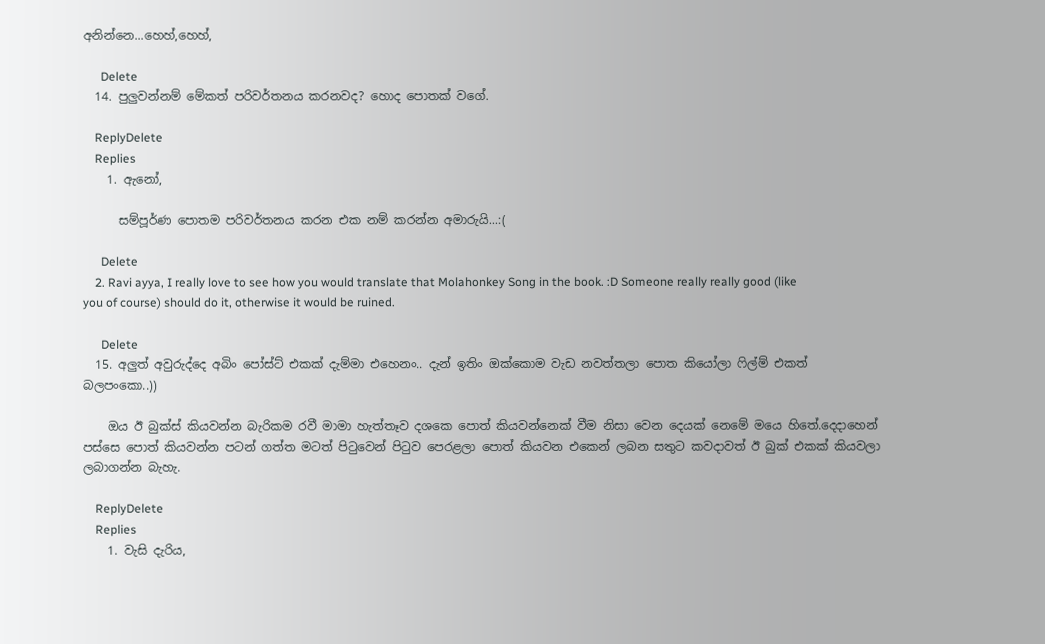අනින්නෙ...හෙහ්,හෙහ්,

      Delete
  14. පුලුවන්නම් මේකත් පරිවර්තනය කරනවද? හොද පොතක් වගේ.

    ReplyDelete
    Replies
    1. ඇනෝ,

      සම්පූර්ණ පොතම පරිවර්තනය කරන එක නම් කරන්න අමාරුයි...:(

      Delete
    2. Ravi ayya, I really love to see how you would translate that Molahonkey Song in the book. :D Someone really really good (like you of course) should do it, otherwise it would be ruined.

      Delete
  15. අලුත් අවුරුද්දෙ අබිං පෝස්ට් එකක් දැම්මා එහෙනං.. දැන් ඉතිං ඔක්කොම වැඩ නවත්තලා පොත කියෝලා ෆිල්ම් එකත් බලපංකො..))

    ඔය ඊ බුක්ස් කියවන්න බැරිකම රවී මාමා හැත්තෑව දශකෙ පොත් කියවන්නෙක් වීම නිසා වෙන දෙයක් නෙමේ මයෙ හිතේ.දෙදාහෙන් පස්සෙ පොත් කියවන්න පටන් ගත්ත මටත් පිටුවෙන් පිටුව පෙරළලා පොත් කියවන එකෙන් ලබන සතුට කවදාවත් ඊ බුක් එකක් කියවලා ලබාගන්න බැහැ.

    ReplyDelete
    Replies
    1. වැසි දැරිය,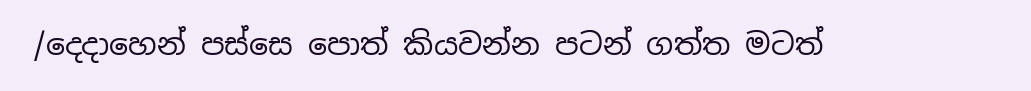/දෙදාහෙන් පස්සෙ පොත් කියවන්න පටන් ගත්ත මටත්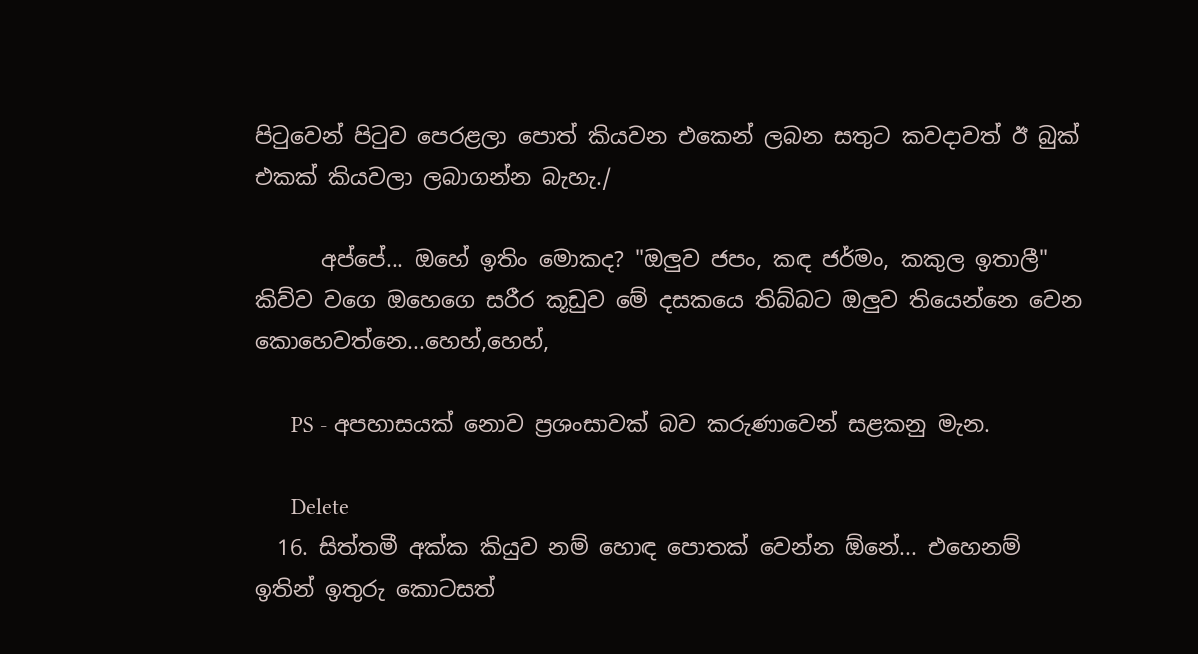පිටුවෙන් පිටුව පෙරළලා පොත් කියවන එකෙන් ලබන සතුට කවදාවත් ඊ බුක් එකක් කියවලා ලබාගන්න බැහැ./

      අප්පේ... ඔහේ ඉතිං මොකද? "ඔලුව ජපං, කඳ ජර්මං, කකුල ඉතාලී" කිව්ව වගෙ ඔහෙගෙ සරීර කූඩුව මේ දසකයෙ තිබ්බට ඔලුව තියෙන්නෙ වෙන කොහෙවත්නෙ...හෙහ්,හෙහ්,

      PS - අපහාසයක් නොව ප්‍රශංසාවක් බව කරුණාවෙන් සළකනු මැන.

      Delete
  16. සිත්තමී අක්ක කියුව නම් හොඳ පොතක් වෙන්න ඕනේ... එහෙනම් ඉතින් ඉතුරු කොටසත්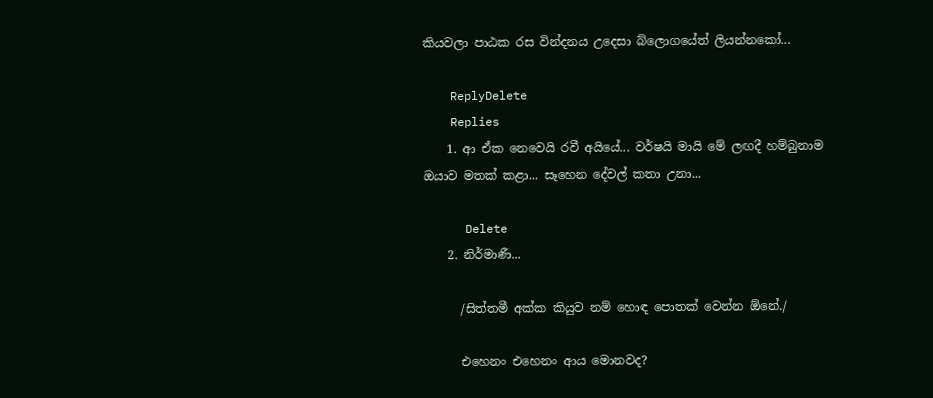කියවලා පාඨක රස වින්දනය උදෙසා බ්ලොගයේත් ලියන්නකෝ...

    ReplyDelete
    Replies
    1. ආ ඒක නෙවෙයි රවී අයියේ... වර්ෂයි මායි මේ ලඟදී හම්බුනාම ඔයාව මතක් කළා... සෑහෙන දේවල් කතා උනා...

      Delete
    2. නිර්මාණී...

      /සිත්තමී අක්ක කියුව නම් හොඳ පොතක් වෙන්න ඕනේ./

      එහෙනං එහෙනං ආය මොනවද?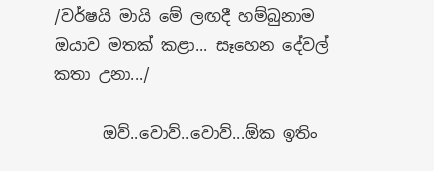/වර්ෂයි මායි මේ ලඟදී හම්බුනාම ඔයාව මතක් කළා... සෑහෙන දේවල් කතා උනා.../

      ඔව්..වොව්..වොව්...ඕක ඉතිං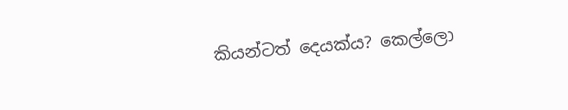කියන්ටත් දෙයක්ය? කෙල්ලො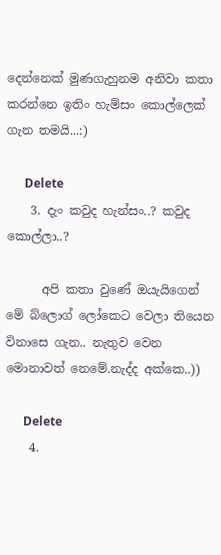දෙන්නෙක් මුණගැහුනම අනිවා කතා කරන්නෙ ඉතිං හැම්සං කොල්ලෙක් ගැන තමයි...:)

      Delete
    3. දැං කවුද හැන්සං..? කවුද කොල්ලා..?

      අපි කතා වුණේ ඔයැයිගෙන් මේ බ්ලොග් ලෝකෙට වෙලා තියෙන විනාසෙ ගැන.. නැතුව වෙන මොනාවත් නෙමේ.නැද්ද අක්කෙ..))

      Delete
    4.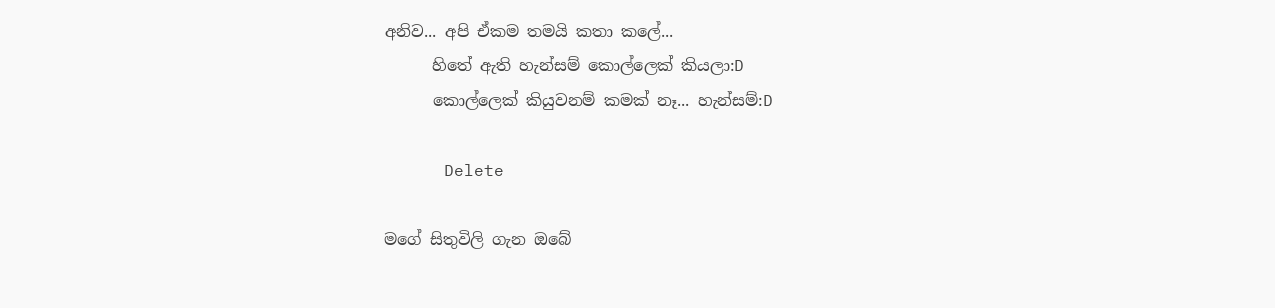අනිව... අපි ඒකම තමයි කතා කලේ...
      හිතේ ඇති හැන්සම් කොල්ලෙක් කියලා:D
      කොල්ලෙක් කියුවනම් කමක් නෑ... හැන්සම්:D

      Delete

මගේ සිතුවිලි ගැන ඔබේ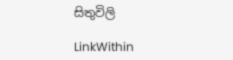සිතුවිලි

LinkWithin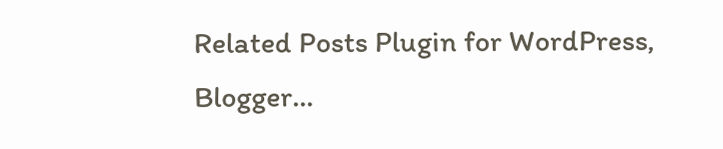Related Posts Plugin for WordPress, Blogger...